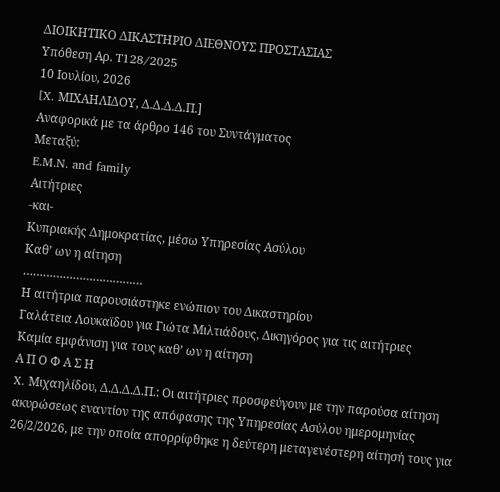ΔΙΟΙΚΗΤΙΚΟ ΔΙΚΑΣΤΗΡΙΟ ΔΙΕΘΝΟΥΣ ΠΡΟΣΤΑΣΙΑΣ
Υπόθεση Αρ. T128/2025
10 Ιουλίου, 2026
[X. ΜΙΧΑΗΛΙΔΟΥ, Δ.Δ.Δ.Δ.Π.]
Αναφορικά με τα άρθρο 146 του Συντάγματος
Μεταξύ:
E.M.N. and family
Αιτήτριες
-και-
Κυπριακής Δημοκρατίας, μέσω Υπηρεσίας Ασύλου
Καθ’ ων η αίτηση
………………………………
Η αιτήτρια παρουσιάστηκε ενώπιον του Δικαστηρίου
Γαλάτεια Λουκαϊδου για Γιώτα Μιλτιάδους, Δικηγόρος για τις αιτήτριες
Καμία εμφάνιση για τους καθ’ ων η αίτηση
Α Π Ο Φ Α Σ Η
X. Μιχαηλίδου, Δ.Δ.Δ.Δ.Π.: Οι αιτήτριες προσφεύγουν με την παρούσα αίτηση ακυρώσεως εναντίον της απόφασης της Υπηρεσίας Ασύλου ημερομηνίας 26/2/2026, με την οποία απορρίφθηκε η δεύτερη μεταγενέστερη αίτησή τους για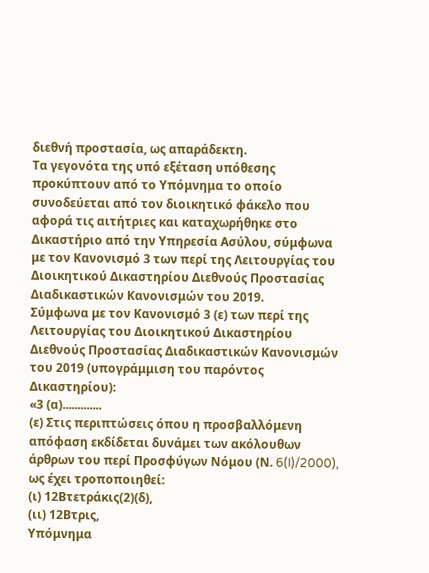διεθνή προστασία, ως απαράδεκτη.
Τα γεγονότα της υπό εξέταση υπόθεσης προκύπτουν από το Υπόμνημα το οποίο συνοδεύεται από τον διοικητικό φάκελο που αφορά τις αιτήτριες και καταχωρήθηκε στο Δικαστήριο από την Υπηρεσία Ασύλου, σύμφωνα με τον Κανονισμό 3 των περί της Λειτουργίας του Διοικητικού Δικαστηρίου Διεθνούς Προστασίας Διαδικαστικών Κανονισμών του 2019.
Σύμφωνα με τον Κανονισμό 3 (ε) των περί της Λειτουργίας του Διοικητικού Δικαστηρίου Διεθνούς Προστασίας Διαδικαστικών Κανονισμών του 2019 (υπογράμμιση του παρόντος Δικαστηρίου):
«3 (α).............
(ε) Στις περιπτώσεις όπου η προσβαλλόμενη απόφαση εκδίδεται δυνάμει των ακόλουθων άρθρων του περί Προσφύγων Νόμου (Ν. 6(I)/2000), ως έχει τροποποιηθεί:
(ι) 12Βτετράκις(2)(δ),
(ιι) 12Βτρις,
Υπόμνημα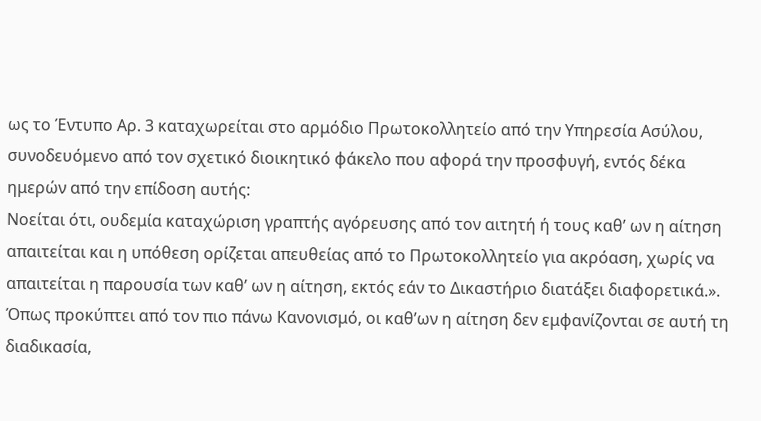ως το Έντυπο Αρ. 3 καταχωρείται στο αρμόδιο Πρωτοκολλητείο από την Υπηρεσία Ασύλου, συνοδευόμενο από τον σχετικό διοικητικό φάκελο που αφορά την προσφυγή, εντός δέκα ημερών από την επίδοση αυτής:
Νοείται ότι, ουδεμία καταχώριση γραπτής αγόρευσης από τον αιτητή ή τους καθ’ ων η αίτηση απαιτείται και η υπόθεση ορίζεται απευθείας από το Πρωτοκολλητείο για ακρόαση, χωρίς να απαιτείται η παρουσία των καθ’ ων η αίτηση, εκτός εάν το Δικαστήριο διατάξει διαφορετικά.».
Όπως προκύπτει από τον πιο πάνω Κανονισμό, οι καθ’ων η αίτηση δεν εμφανίζονται σε αυτή τη διαδικασία,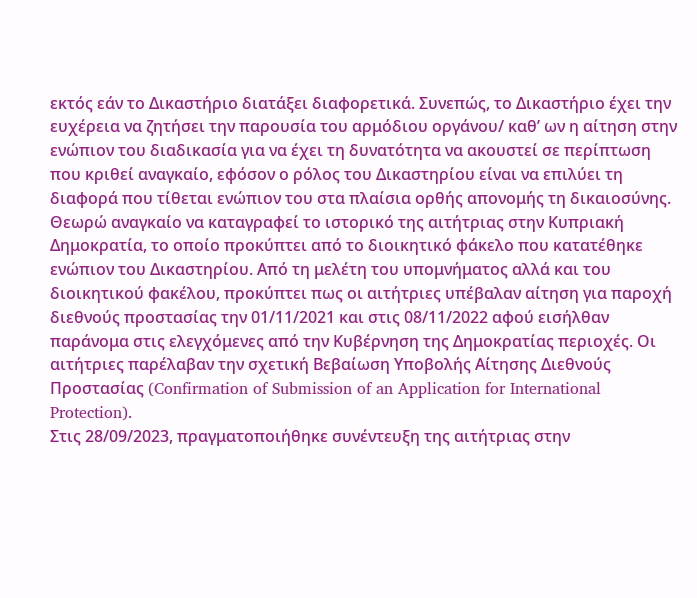εκτός εάν το Δικαστήριο διατάξει διαφορετικά. Συνεπώς, το Δικαστήριο έχει την ευχέρεια να ζητήσει την παρουσία του αρμόδιου οργάνου/ καθ’ ων η αίτηση στην ενώπιον του διαδικασία για να έχει τη δυνατότητα να ακουστεί σε περίπτωση που κριθεί αναγκαίο, εφόσον ο ρόλος του Δικαστηρίου είναι να επιλύει τη διαφορά που τίθεται ενώπιον του στα πλαίσια ορθής απονομής τη δικαιοσύνης.
Θεωρώ αναγκαίο να καταγραφεί το ιστορικό της αιτήτριας στην Κυπριακή Δημοκρατία, το οποίο προκύπτει από το διοικητικό φάκελο που κατατέθηκε ενώπιον του Δικαστηρίου. Από τη μελέτη του υπομνήματος αλλά και του διοικητικού φακέλου, προκύπτει πως οι αιτήτριες υπέβαλαν αίτηση για παροχή διεθνούς προστασίας την 01/11/2021 και στις 08/11/2022 αφού εισήλθαν παράνομα στις ελεγχόμενες από την Κυβέρνηση της Δημοκρατίας περιοχές. Οι αιτήτριες παρέλαβαν την σχετική Βεβαίωση Υποβολής Αίτησης Διεθνούς Προστασίας (Confirmation of Submission of an Application for International Protection).
Στις 28/09/2023, πραγματοποιήθηκε συνέντευξη της αιτήτριας στην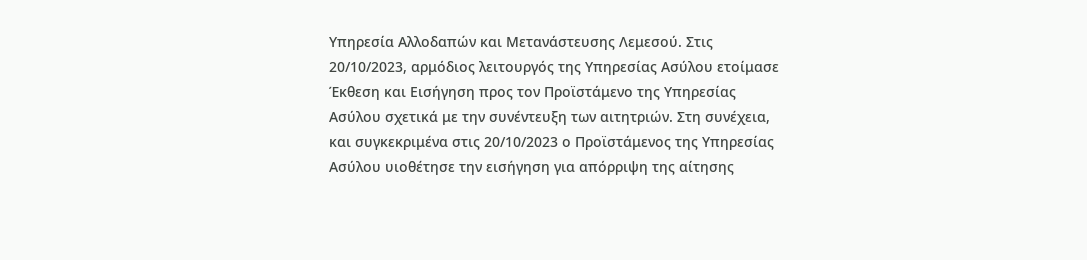Υπηρεσία Αλλοδαπών και Μετανάστευσης Λεμεσού. Στις 20/10/2023, αρμόδιος λειτουργός της Υπηρεσίας Ασύλου ετοίμασε Έκθεση και Εισήγηση προς τον Προϊστάμενο της Υπηρεσίας Ασύλου σχετικά με την συνέντευξη των αιτητριών. Στη συνέχεια, και συγκεκριμένα στις 20/10/2023 ο Προϊστάμενος της Υπηρεσίας Ασύλου υιοθέτησε την εισήγηση για απόρριψη της αίτησης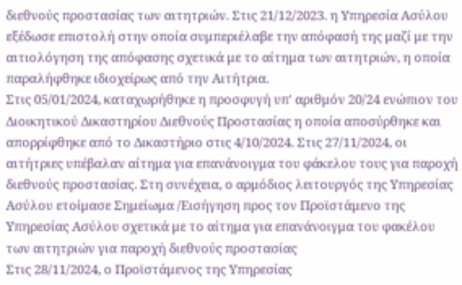διεθνούς προστασίας των αιτητριών. Στις 21/12/2023. η Υπηρεσία Ασύλου εξέδωσε επιστολή στην οποία συμπεριέλαβε την απόφασή της μαζί με την αιτιολόγηση της απόφασης σχετικά με το αίτημα των αιτητριών, η οποία παραλήφθηκε ιδιοχείρως από την Αιτήτρια.
Στις 05/01/2024, καταχωρήθηκε η προσφυγή υπ' αριθμόν 20/24 ενώπιον του Διοικητικού Δικαστηρίου Διεθνούς Προστασίας η οποία αποσύρθηκε και απορρίφθηκε από το Δικαστήριο στις 4/10/2024. Στις 27/11/2024, οι αιτήτριες υπέβαλαν αίτημα για επανάνοιγμα του φάκελου τους για παροχή διεθνούς προστασίας. Στη συνέχεια, ο αρμόδιος λειτουργός της Υπηρεσίας Ασύλου ετοίμασε Σημείωμα /Εισήγηση προς τον Προϊστάμενο της Υπηρεσίας Ασύλου σχετικά με το αίτημα για επανάνοιγμα του φακέλου των αιτητριών για παροχή διεθνούς προστασίας
Στις 28/11/2024, ο Προϊστάμενος της Υπηρεσίας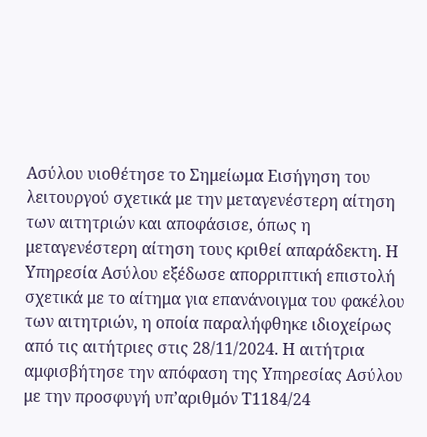Ασύλου υιοθέτησε το Σημείωμα Εισήγηση του λειτουργού σχετικά με την μεταγενέστερη αίτηση των αιτητριών και αποφάσισε, όπως η μεταγενέστερη αίτηση τους κριθεί απαράδεκτη. Η Υπηρεσία Ασύλου εξέδωσε απορριπτική επιστολή σχετικά με το αίτημα για επανάνοιγμα του φακέλου των αιτητριών, η οποία παραλήφθηκε ιδιοχείρως από τις αιτήτριες στις 28/11/2024. Η αιτήτρια αμφισβήτησε την απόφαση της Υπηρεσίας Ασύλου με την προσφυγή υπ’αριθμόν Τ1184/24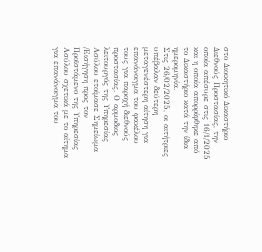στο Διοικητικό Δικαστήριο Διεθνούς Προστασίας, την οποία απέσυρε στις 16/1/2025 και η οποία απορρίφθηκε από το Δικαστήριο κατά την ίδια ημερομηνία.
Στις 26/02/2025, οι αιτήτριες υπέβαλαν δεύτερη μεταγενέστερη αίτηση για επανάνοιγμα του φακέλου τους για παροχή διεθνούς προστασίας. Ο αρμοδιος λειτουργός της Υπηρεσίας Ασύλου ετοίμασε Σημείωμα /Εισήγηση προς τον Προϊστάμενο της Υπηρεσίας Ασύλου σχετικά με το αίτημα για επανάνοιγμα του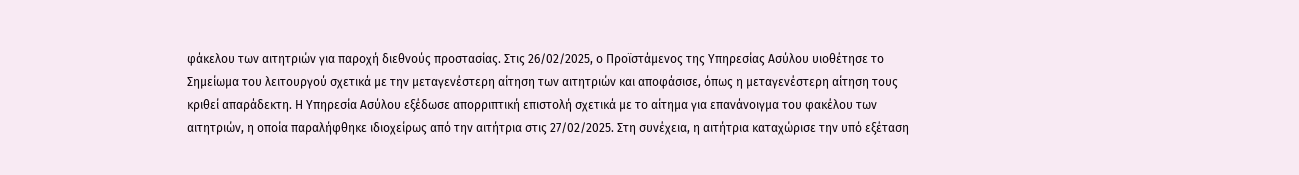φάκελου των αιτητριών για παροχή διεθνούς προστασίας. Στις 26/02/2025, ο Προϊστάμενος της Υπηρεσίας Ασύλου υιοθέτησε το Σημείωμα του λειτουργού σχετικά με την μεταγενέστερη αίτηση των αιτητριών και αποφάσισε, όπως η μεταγενέστερη αίτηση τους κριθεί απαράδεκτη. Η Υπηρεσία Ασύλου εξέδωσε απορριπτική επιστολή σχετικά με το αίτημα για επανάνοιγμα του φακέλου των αιτητριών, η οποία παραλήφθηκε ιδιοχείρως από την αιτήτρια στις 27/02/2025. Στη συνέχεια, η αιτήτρια καταχώρισε την υπό εξέταση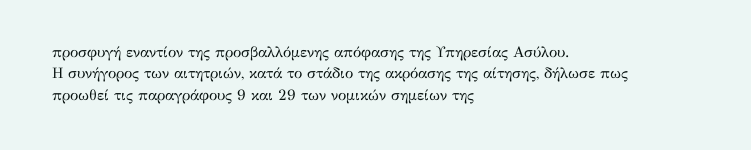προσφυγή εναντίον της προσβαλλόμενης απόφασης της Υπηρεσίας Ασύλου.
Η συνήγορος των αιτητριών, κατά το στάδιο της ακρόασης της αίτησης, δήλωσε πως προωθεί τις παραγράφους 9 και 29 των νομικών σημείων της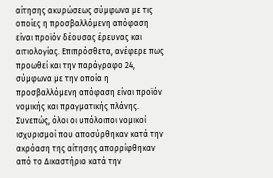αίτησης ακυρώσεως σύμφωνα με τις οποίες η προσβαλλόμενη απόφαση είναι προϊόν δέουσας έρευνας και αιτιολογίας. Επιπρόσθετα, ανέφερε πως προωθεί και την παράγραφο 24, σύμφωνα με την οποία η προσβαλλόμενη απόφαση είναι προϊόν νομικής και πραγματικής πλάνης. Συνεπώς, όλοι οι υπόλοιποι νομικοί ισχυρισμοί που αποσύρθηκαν κατά την ακρόαση της αίτησης απορρίφθηκαν από το Δικαστήριο κατά την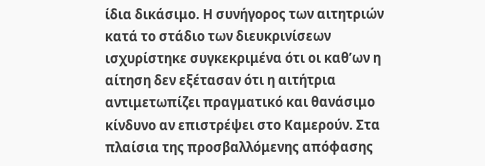ίδια δικάσιμο. Η συνήγορος των αιτητριών κατά το στάδιο των διευκρινίσεων ισχυρίστηκε συγκεκριμένα ότι οι καθ’ων η αίτηση δεν εξέτασαν ότι η αιτήτρια αντιμετωπίζει πραγματικό και θανάσιμο κίνδυνο αν επιστρέψει στο Καμερούν. Στα πλαίσια της προσβαλλόμενης απόφασης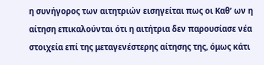η συνήγορος των αιτητριών εισηγείται πως οι Καθ’ ων η αίτηση επικαλούνται ότι η αιτήτρια δεν παρουσίασε νέα στοιχεία επί της μεταγενέστερης αίτησης της, όμως κάτι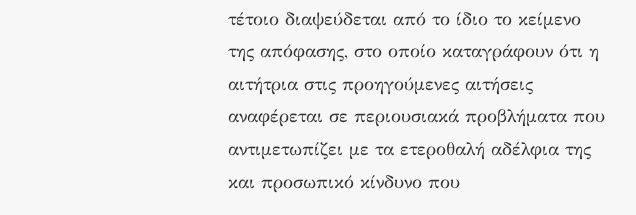τέτοιο διαψεύδεται από το ίδιο το κείμενο της απόφασης, στο οποίο καταγράφουν ότι η αιτήτρια στις προηγούμενες αιτήσεις αναφέρεται σε περιουσιακά προβλήματα που αντιμετωπίζει με τα ετεροθαλή αδέλφια της και προσωπικό κίνδυνο που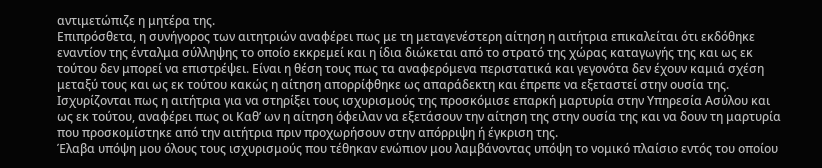αντιμετώπιζε η μητέρα της.
Επιπρόσθετα, η συνήγορος των αιτητριών αναφέρει πως με τη μεταγενέστερη αίτηση η αιτήτρια επικαλείται ότι εκδόθηκε εναντίον της ένταλμα σύλληψης το οποίο εκκρεμεί και η ίδια διώκεται από το στρατό της χώρας καταγωγής της και ως εκ τούτου δεν μπορεί να επιστρέψει. Είναι η θέση τους πως τα αναφερόμενα περιστατικά και γεγονότα δεν έχουν καμιά σχέση μεταξύ τους και ως εκ τούτου κακώς η αίτηση απορρίφθηκε ως απαράδεκτη και έπρεπε να εξεταστεί στην ουσία της. Ισχυρίζονται πως η αιτήτρια για να στηρίξει τους ισχυρισμούς της προσκόμισε επαρκή μαρτυρία στην Υπηρεσία Ασύλου και ως εκ τούτου, αναφέρει πως οι Καθ’ ων η αίτηση όφειλαν να εξετάσουν την αίτηση της στην ουσία της και να δουν τη μαρτυρία που προσκομίστηκε από την αιτήτρια πριν προχωρήσουν στην απόρριψη ή έγκριση της.
Έλαβα υπόψη μου όλους τους ισχυρισμούς που τέθηκαν ενώπιον μου λαμβάνοντας υπόψη το νομικό πλαίσιο εντός του οποίου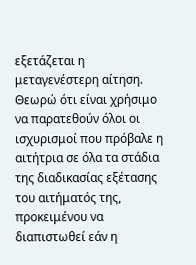εξετάζεται η μεταγενέστερη αίτηση. Θεωρώ ότι είναι χρήσιμο να παρατεθούν όλοι οι ισχυρισμοί που πρόβαλε η αιτήτρια σε όλα τα στάδια της διαδικασίας εξέτασης του αιτήματός της, προκειμένου να διαπιστωθεί εάν η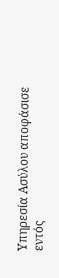Υπηρεσία Ασύλου αποφάσισε εντός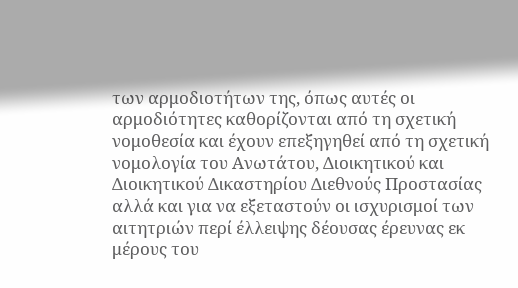των αρμοδιοτήτων της, όπως αυτές οι αρμοδιότητες καθορίζονται από τη σχετική νομοθεσία και έχουν επεξηγηθεί από τη σχετική νομολογία του Ανωτάτου, Διοικητικού και Διοικητικού Δικαστηρίου Διεθνούς Προστασίας αλλά και για να εξεταστούν οι ισχυρισμοί των αιτητριών περί έλλειψης δέουσας έρευνας εκ μέρους του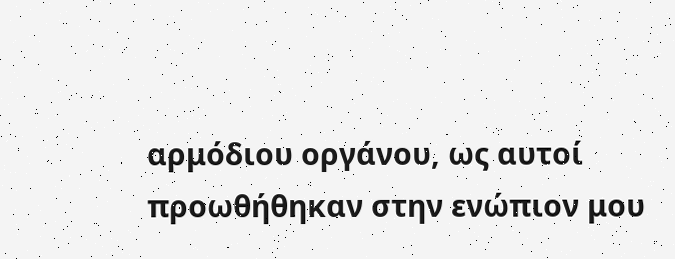αρμόδιου οργάνου, ως αυτοί προωθήθηκαν στην ενώπιον μου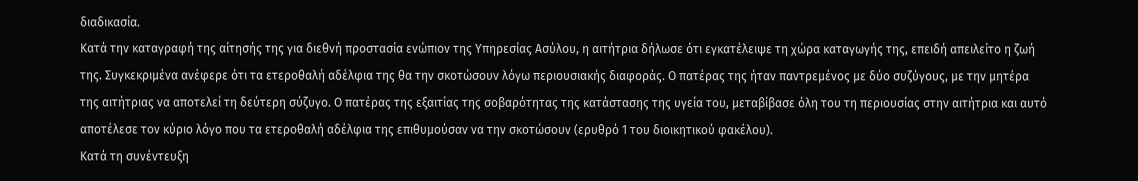διαδικασία.
Κατά την καταγραφή της αίτησής της για διεθνή προστασία ενώπιον της Υπηρεσίας Ασύλου, η αιτήτρια δήλωσε ότι εγκατέλειψε τη χώρα καταγωγής της, επειδή απειλείτο η ζωή της. Συγκεκριμένα ανέφερε ότι τα ετεροθαλή αδέλφια της θα την σκοτώσουν λόγω περιουσιακής διαφοράς. Ο πατέρας της ήταν παντρεμένος με δύο συζύγους, με την μητέρα της αιτήτριας να αποτελεί τη δεύτερη σύζυγο. Ο πατέρας της εξαιτίας της σοβαρότητας της κατάστασης της υγεία του, μεταβίβασε όλη του τη περιουσίας στην αιτήτρια και αυτό αποτέλεσε τον κύριο λόγο που τα ετεροθαλή αδέλφια της επιθυμούσαν να την σκοτώσουν (ερυθρό 1 του διοικητικού φακέλου).
Κατά τη συνέντευξη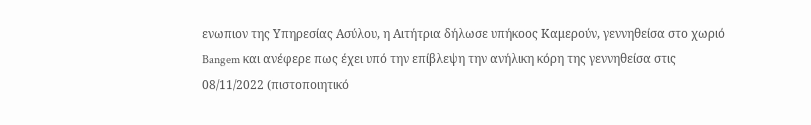ενωπιον της Υπηρεσίας Ασύλου, η Αιτήτρια δήλωσε υπήκοος Καμερούν, γεννηθείσα στο χωριό Bangem και ανέφερε πως έχει υπό την επίβλεψη την ανήλικη κόρη της γεννηθείσα στις 08/11/2022 (πιστοποιητικό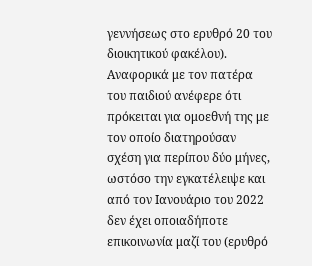γεννήσεως στο ερυθρό 20 του διοικητικού φακέλου). Αναφορικά με τον πατέρα του παιδιού ανέφερε ότι πρόκειται για ομοεθνή της με τον οποίο διατηρούσαν σχέση για περίπου δύο μήνες, ωστόσο την εγκατέλειψε και από τον Ιανουάριο του 2022 δεν έχει οποιαδήποτε επικοινωνία μαζί του (ερυθρό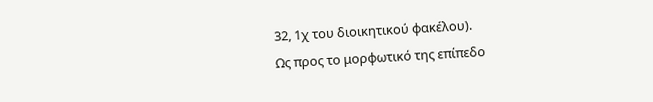32, 1χ του διοικητικού φακέλου).
Ως προς το μορφωτικό της επίπεδο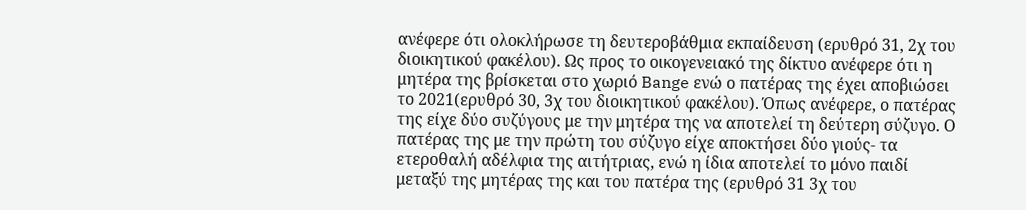ανέφερε ότι ολοκλήρωσε τη δευτεροβάθμια εκπαίδευση (ερυθρό 31, 2χ του διοικητικού φακέλου). Ως προς το οικογενειακό της δίκτυο ανέφερε ότι η μητέρα της βρίσκεται στο χωριό Bange ενώ ο πατέρας της έχει αποβιώσει το 2021(ερυθρό 30, 3χ του διοικητικού φακέλου). Όπως ανέφερε, ο πατέρας της είχε δύο συζύγους με την μητέρα της να αποτελεί τη δεύτερη σύζυγο. Ο πατέρας της με την πρώτη του σύζυγο είχε αποκτήσει δύο γιούς- τα ετεροθαλή αδέλφια της αιτήτριας, ενώ η ίδια αποτελεί το μόνο παιδί μεταξύ της μητέρας της και του πατέρα της (ερυθρό 31 3χ του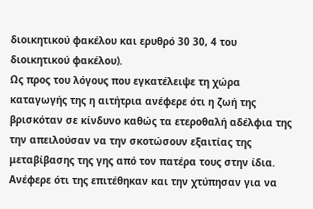διοικητικού φακέλου και ερυθρό 30 30, 4 του διοικητικού φακέλου).
Ως προς του λόγους που εγκατέλειψε τη χώρα καταγωγής της η αιτήτρια ανέφερε ότι η ζωή της βρισκόταν σε κίνδυνο καθώς τα ετεροθαλή αδέλφια της την απειλούσαν να την σκοτώσουν εξαιτίας της μεταβίβασης της γης από τον πατέρα τους στην ίδια. Ανέφερε ότι της επιτέθηκαν και την χτύπησαν για να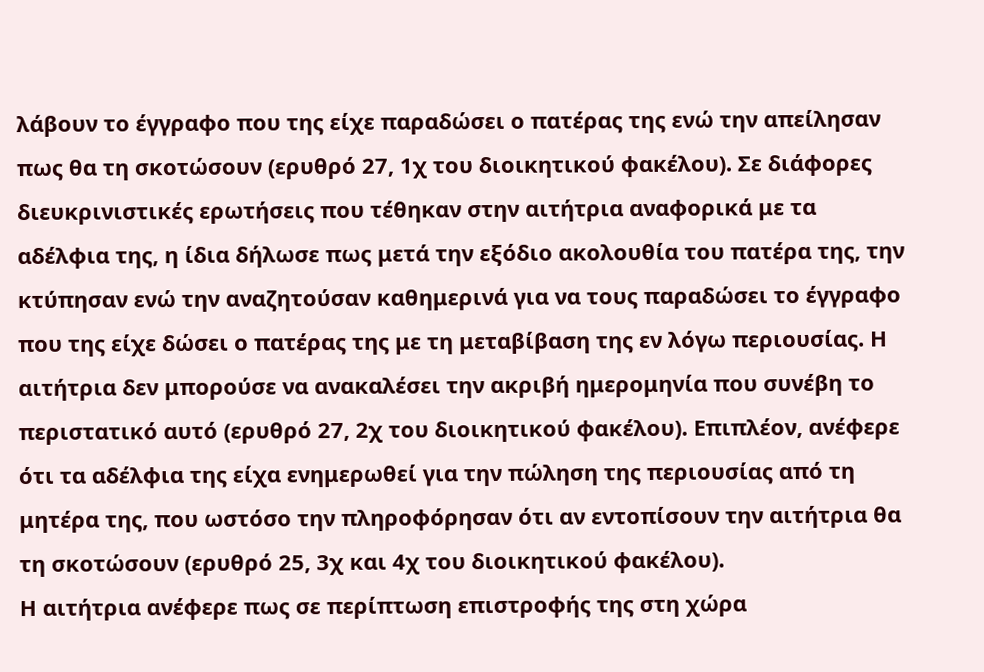λάβουν το έγγραφο που της είχε παραδώσει ο πατέρας της ενώ την απείλησαν πως θα τη σκοτώσουν (ερυθρό 27, 1χ του διοικητικού φακέλου). Σε διάφορες διευκρινιστικές ερωτήσεις που τέθηκαν στην αιτήτρια αναφορικά με τα αδέλφια της, η ίδια δήλωσε πως μετά την εξόδιο ακολουθία του πατέρα της, την κτύπησαν ενώ την αναζητούσαν καθημερινά για να τους παραδώσει το έγγραφο που της είχε δώσει ο πατέρας της με τη μεταβίβαση της εν λόγω περιουσίας. Η αιτήτρια δεν μπορούσε να ανακαλέσει την ακριβή ημερομηνία που συνέβη το περιστατικό αυτό (ερυθρό 27, 2χ του διοικητικού φακέλου). Επιπλέον, ανέφερε ότι τα αδέλφια της είχα ενημερωθεί για την πώληση της περιουσίας από τη μητέρα της, που ωστόσο την πληροφόρησαν ότι αν εντοπίσουν την αιτήτρια θα τη σκοτώσουν (ερυθρό 25, 3χ και 4χ του διοικητικού φακέλου).
Η αιτήτρια ανέφερε πως σε περίπτωση επιστροφής της στη χώρα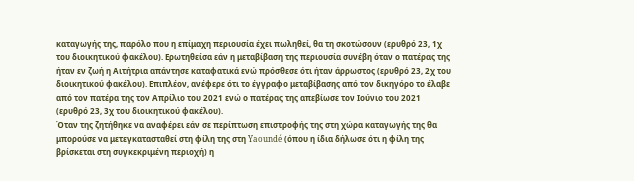καταγωγής της, παρόλο που η επίμαχη περιουσία έχει πωληθεί, θα τη σκοτώσουν (ερυθρό 23, 1χ του διοικητικού φακέλου). Ερωτηθείσα εάν η μεταβίβαση της περιουσία συνέβη όταν ο πατέρας της ήταν εν ζωή η Αιτήτρια απάντησε καταφατικά ενώ πρόσθεσε ότι ήταν άρρωστος (ερυθρό 23, 2χ του διοικητικού φακέλου). Επιπλέον, ανέφερε ότι το έγγραφο μεταβίβασης από τον δικηγόρο το έλαβε από τον πατέρα της τον Απρίλιο του 2021 ενώ ο πατέρας της απεβίωσε τον Ιούνιο του 2021 (ερυθρό 23, 3χ του διοικητικού φακέλου).
Όταν της ζητήθηκε να αναφέρει εάν σε περίπτωση επιστροφής της στη χώρα καταγωγής της θα μπορούσε να μετεγκατασταθεί στη φίλη της στη Yaoundé (όπου η ίδια δήλωσε ότι η φίλη της βρίσκεται στη συγκεκριμένη περιοχή) η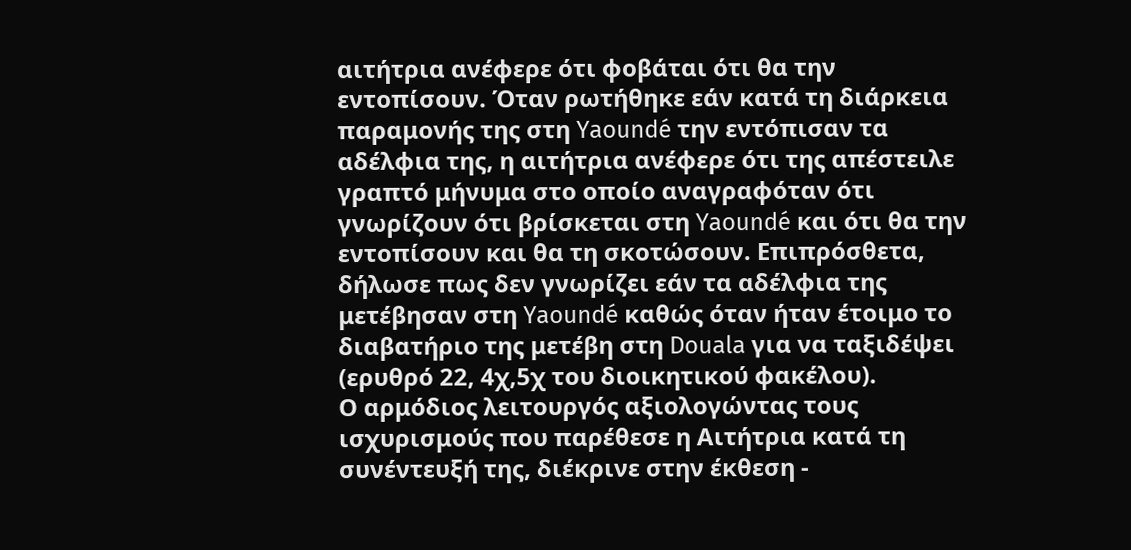αιτήτρια ανέφερε ότι φοβάται ότι θα την εντοπίσουν. Όταν ρωτήθηκε εάν κατά τη διάρκεια παραμονής της στη Yaoundé την εντόπισαν τα αδέλφια της, η αιτήτρια ανέφερε ότι της απέστειλε γραπτό μήνυμα στο οποίο αναγραφόταν ότι γνωρίζουν ότι βρίσκεται στη Yaoundé και ότι θα την εντοπίσουν και θα τη σκοτώσουν. Επιπρόσθετα, δήλωσε πως δεν γνωρίζει εάν τα αδέλφια της μετέβησαν στη Yaoundé καθώς όταν ήταν έτοιμο το διαβατήριο της μετέβη στη Douala για να ταξιδέψει (ερυθρό 22, 4χ,5χ του διοικητικού φακέλου).
Ο αρμόδιος λειτουργός αξιολογώντας τους ισχυρισμούς που παρέθεσε η Αιτήτρια κατά τη συνέντευξή της, διέκρινε στην έκθεση -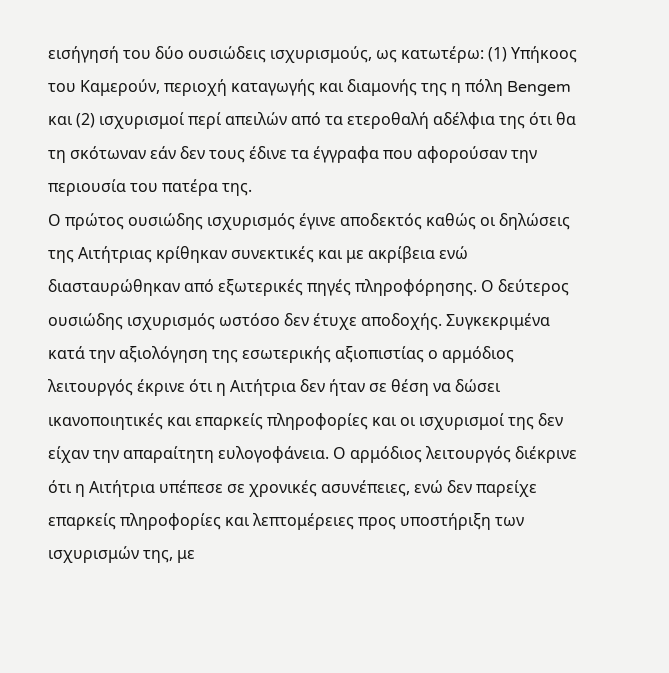εισήγησή του δύο ουσιώδεις ισχυρισμούς, ως κατωτέρω: (1) Υπήκοος του Καμερούν, περιοχή καταγωγής και διαμονής της η πόλη Bengem και (2) ισχυρισμοί περί απειλών από τα ετεροθαλή αδέλφια της ότι θα τη σκότωναν εάν δεν τους έδινε τα έγγραφα που αφορούσαν την περιουσία του πατέρα της.
Ο πρώτος ουσιώδης ισχυρισμός έγινε αποδεκτός καθώς οι δηλώσεις της Αιτήτριας κρίθηκαν συνεκτικές και με ακρίβεια ενώ διασταυρώθηκαν από εξωτερικές πηγές πληροφόρησης. Ο δεύτερος ουσιώδης ισχυρισμός ωστόσο δεν έτυχε αποδοχής. Συγκεκριμένα κατά την αξιολόγηση της εσωτερικής αξιοπιστίας ο αρμόδιος λειτουργός έκρινε ότι η Αιτήτρια δεν ήταν σε θέση να δώσει ικανοποιητικές και επαρκείς πληροφορίες και οι ισχυρισμοί της δεν είχαν την απαραίτητη ευλογοφάνεια. Ο αρμόδιος λειτουργός διέκρινε ότι η Αιτήτρια υπέπεσε σε χρονικές ασυνέπειες, ενώ δεν παρείχε επαρκείς πληροφορίες και λεπτομέρειες προς υποστήριξη των ισχυρισμών της, με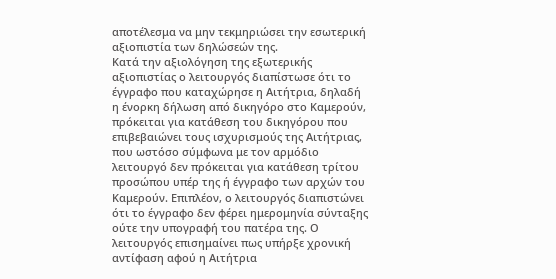αποτέλεσμα να μην τεκμηριώσει την εσωτερική αξιοπιστία των δηλώσεών της.
Κατά την αξιολόγηση της εξωτερικής αξιοπιστίας ο λειτουργός διαπίστωσε ότι το έγγραφο που καταχώρησε η Αιτήτρια, δηλαδή η ένορκη δήλωση από δικηγόρο στο Καμερούν, πρόκειται για κατάθεση του δικηγόρου που επιβεβαιώνει τους ισχυρισμούς της Αιτήτριας, που ωστόσο σύμφωνα με τον αρμόδιο λειτουργό δεν πρόκειται για κατάθεση τρίτου προσώπου υπέρ της ή έγγραφο των αρχών του Καμερούν. Επιπλέον, ο λειτουργός διαπιστώνει ότι το έγγραφο δεν φέρει ημερομηνία σύνταξης ούτε την υπογραφή του πατέρα της. Ο λειτουργός επισημαίνει πως υπήρξε χρονική αντίφαση αφού η Αιτήτρια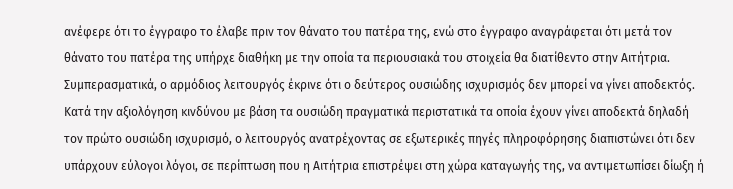ανέφερε ότι το έγγραφο το έλαβε πριν τον θάνατο του πατέρα της, ενώ στο έγγραφο αναγράφεται ότι μετά τον θάνατο του πατέρα της υπήρχε διαθήκη με την οποία τα περιουσιακά του στοιχεία θα διατίθεντο στην Αιτήτρια. Συμπερασματικά, ο αρμόδιος λειτουργός έκρινε ότι ο δεύτερος ουσιώδης ισχυρισμός δεν μπορεί να γίνει αποδεκτός.
Κατά την αξιολόγηση κινδύνου με βάση τα ουσιώδη πραγματικά περιστατικά τα οποία έχουν γίνει αποδεκτά δηλαδή τον πρώτο ουσιώδη ισχυρισμό, ο λειτουργός ανατρέχοντας σε εξωτερικές πηγές πληροφόρησης διαπιστώνει ότι δεν υπάρχουν εύλογοι λόγοι, σε περίπτωση που η Αιτήτρια επιστρέψει στη χώρα καταγωγής της, να αντιμετωπίσει δίωξη ή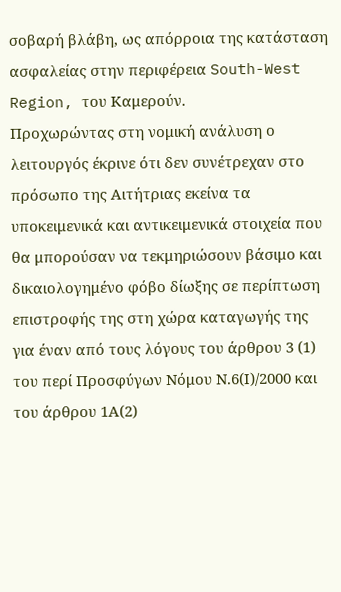σοβαρή βλάβη, ως απόρροια της κατάσταση ασφαλείας στην περιφέρεια South-West Region, του Καμερούν.
Προχωρώντας στη νομική ανάλυση ο λειτουργός έκρινε ότι δεν συνέτρεχαν στο πρόσωπο της Αιτήτριας εκείνα τα υποκειμενικά και αντικειμενικά στοιχεία που θα μπορούσαν να τεκμηριώσουν βάσιμο και δικαιολογημένο φόβο δίωξης σε περίπτωση επιστροφής της στη χώρα καταγωγής της για έναν από τους λόγους του άρθρου 3 (1) του περί Προσφύγων Νόμου Ν.6(Ι)/2000 και του άρθρου 1Α(2)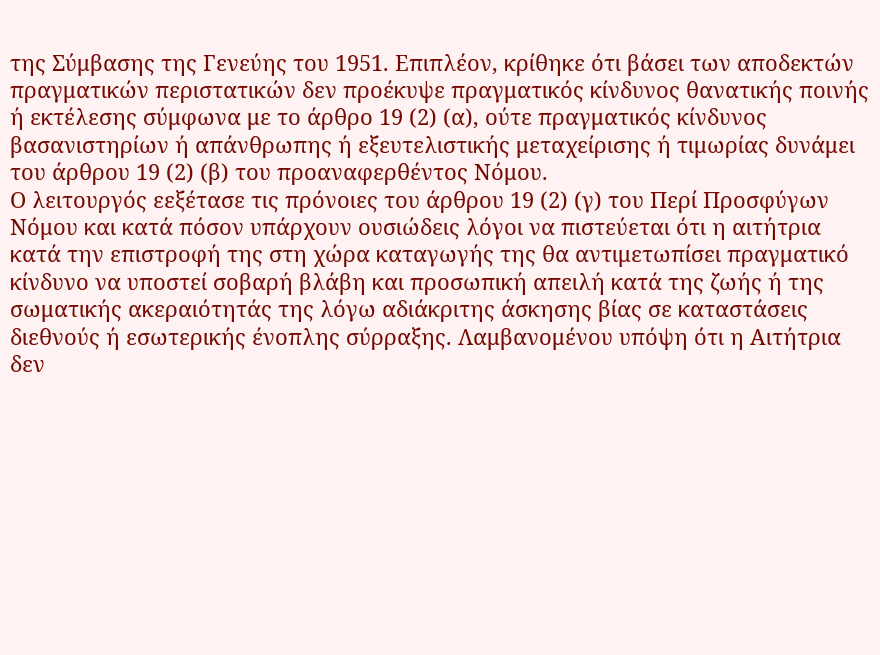της Σύμβασης της Γενεύης του 1951. Επιπλέον, κρίθηκε ότι βάσει των αποδεκτών πραγματικών περιστατικών δεν προέκυψε πραγματικός κίνδυνος θανατικής ποινής ή εκτέλεσης σύμφωνα με το άρθρο 19 (2) (α), ούτε πραγματικός κίνδυνος βασανιστηρίων ή απάνθρωπης ή εξευτελιστικής μεταχείρισης ή τιμωρίας δυνάμει του άρθρου 19 (2) (β) του προαναφερθέντος Νόμου.
Ο λειτουργός εεξέτασε τις πρόνοιες του άρθρου 19 (2) (γ) του Περί Προσφύγων Νόμου και κατά πόσον υπάρχουν ουσιώδεις λόγοι να πιστεύεται ότι η αιτήτρια κατά την επιστροφή της στη χώρα καταγωγής της θα αντιμετωπίσει πραγματικό κίνδυνο να υποστεί σοβαρή βλάβη και προσωπική απειλή κατά της ζωής ή της σωματικής ακεραιότητάς της λόγω αδιάκριτης άσκησης βίας σε καταστάσεις διεθνούς ή εσωτερικής ένοπλης σύρραξης. Λαμβανομένου υπόψη ότι η Αιτήτρια δεν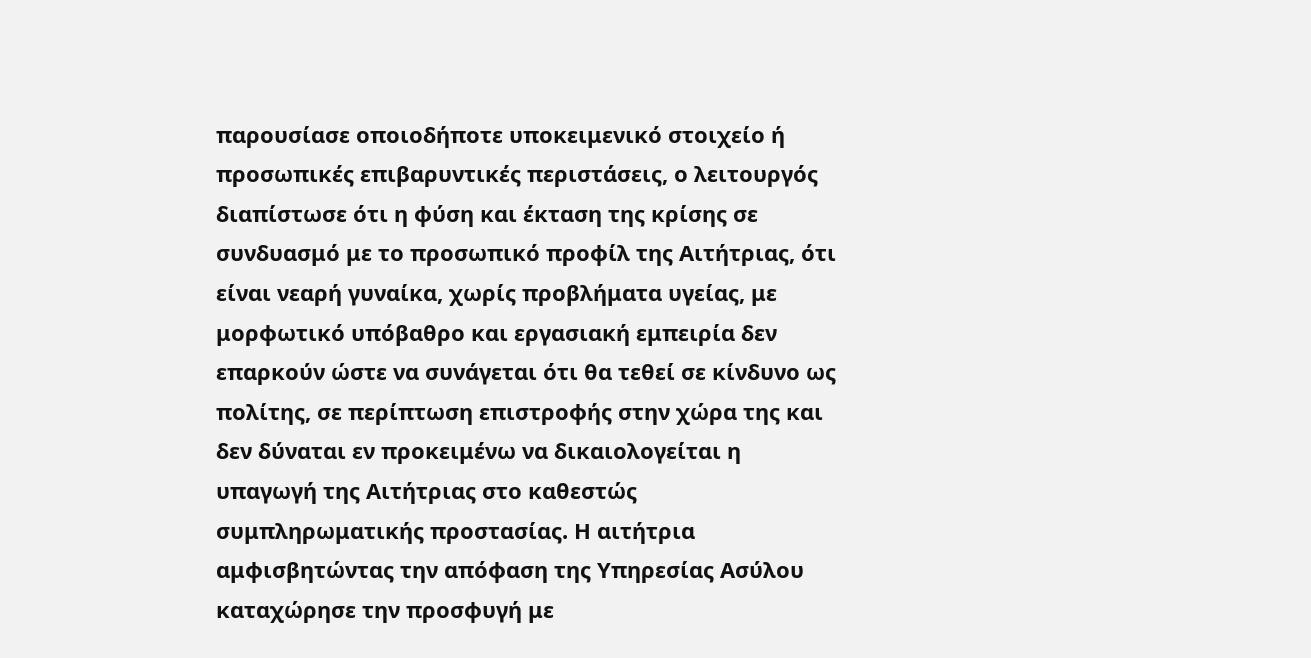παρουσίασε οποιοδήποτε υποκειμενικό στοιχείο ή προσωπικές επιβαρυντικές περιστάσεις, ο λειτουργός διαπίστωσε ότι η φύση και έκταση της κρίσης σε συνδυασμό με το προσωπικό προφίλ της Αιτήτριας, ότι είναι νεαρή γυναίκα, χωρίς προβλήματα υγείας, με μορφωτικό υπόβαθρο και εργασιακή εμπειρία δεν επαρκούν ώστε να συνάγεται ότι θα τεθεί σε κίνδυνο ως πολίτης, σε περίπτωση επιστροφής στην χώρα της και δεν δύναται εν προκειμένω να δικαιολογείται η υπαγωγή της Αιτήτριας στο καθεστώς συμπληρωματικής προστασίας. Η αιτήτρια αμφισβητώντας την απόφαση της Υπηρεσίας Ασύλου καταχώρησε την προσφυγή με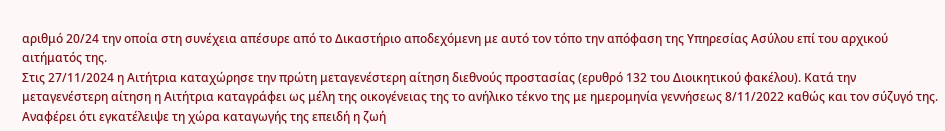αριθμό 20/24 την οποία στη συνέχεια απέσυρε από το Δικαστήριο αποδεχόμενη με αυτό τον τόπο την απόφαση της Υπηρεσίας Ασύλου επί του αρχικού αιτήματός της.
Στις 27/11/2024 η Αιτήτρια καταχώρησε την πρώτη μεταγενέστερη αίτηση διεθνούς προστασίας (ερυθρό 132 του Διοικητικού φακέλου). Κατά την μεταγενέστερη αίτηση η Αιτήτρια καταγράφει ως μέλη της οικογένειας της το ανήλικο τέκνο της με ημερομηνία γεννήσεως 8/11/2022 καθώς και τον σύζυγό της. Αναφέρει ότι εγκατέλειψε τη χώρα καταγωγής της επειδή η ζωή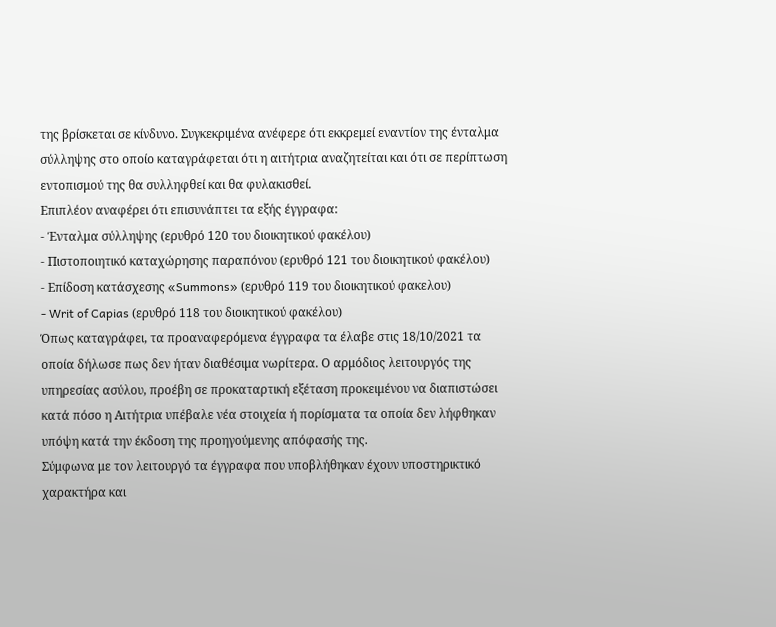της βρίσκεται σε κίνδυνο. Συγκεκριμένα ανέφερε ότι εκκρεμεί εναντίον της ένταλμα σύλληψης στο οποίο καταγράφεται ότι η αιτήτρια αναζητείται και ότι σε περίπτωση εντοπισμού της θα συλληφθεί και θα φυλακισθεί.
Επιπλέον αναφέρει ότι επισυνάπτει τα εξής έγγραφα:
- Ένταλμα σύλληψης (ερυθρό 120 του διοικητικού φακέλου)
- Πιστοποιητικό καταχώρησης παραπόνου (ερυθρό 121 του διοικητικού φακέλου)
- Επίδοση κατάσχεσης «Summons» (ερυθρό 119 του διοικητικού φακελου)
- Writ of Capias (ερυθρό 118 του διοικητικού φακέλου)
Όπως καταγράφει, τα προαναφερόμενα έγγραφα τα έλαβε στις 18/10/2021 τα οποία δήλωσε πως δεν ήταν διαθέσιμα νωρίτερα. Ο αρμόδιος λειτουργός της υπηρεσίας ασύλου, προέβη σε προκαταρτική εξέταση προκειμένου να διαπιστώσει κατά πόσο η Αιτήτρια υπέβαλε νέα στοιχεία ή πορίσματα τα οποία δεν λήφθηκαν υπόψη κατά την έκδοση της προηγούμενης απόφασής της.
Σύμφωνα με τον λειτουργό τα έγγραφα που υποβλήθηκαν έχουν υποστηρικτικό χαρακτήρα και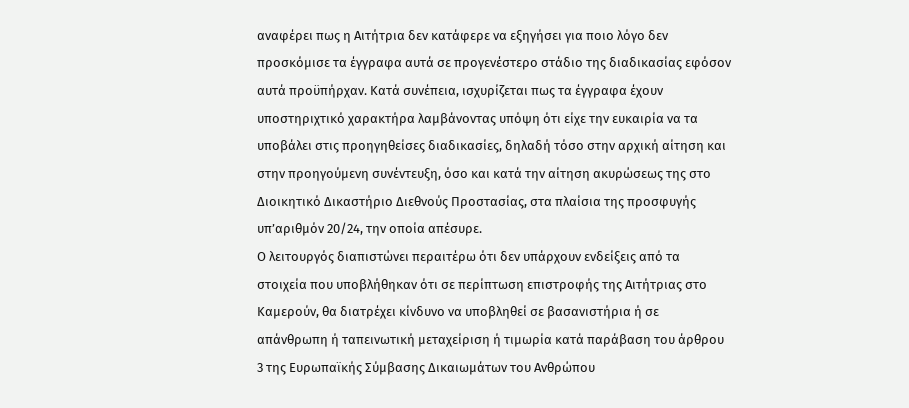αναφέρει πως η Αιτήτρια δεν κατάφερε να εξηγήσει για ποιο λόγο δεν προσκόμισε τα έγγραφα αυτά σε προγενέστερο στάδιο της διαδικασίας εφόσον αυτά προϋπήρχαν. Κατά συνέπεια, ισχυρίζεται πως τα έγγραφα έχουν υποστηριχτικό χαρακτήρα λαμβάνοντας υπόψη ότι είχε την ευκαιρία να τα υποβάλει στις προηγηθείσες διαδικασίες, δηλαδή τόσο στην αρχική αίτηση και στην προηγούμενη συνέντευξη, όσο και κατά την αίτηση ακυρώσεως της στο Διοικητικό Δικαστήριο Διεθνούς Προστασίας, στα πλαίσια της προσφυγής υπ’αριθμόν 20/24, την οποία απέσυρε.
Ο λειτουργός διαπιστώνει περαιτέρω ότι δεν υπάρχουν ενδείξεις από τα στοιχεία που υποβλήθηκαν ότι σε περίπτωση επιστροφής της Αιτήτριας στο Καμερούν, θα διατρέχει κίνδυνο να υποβληθεί σε βασανιστήρια ή σε απάνθρωπη ή ταπεινωτική μεταχείριση ή τιμωρία κατά παράβαση του άρθρου 3 της Ευρωπαϊκής Σύμβασης Δικαιωμάτων του Ανθρώπου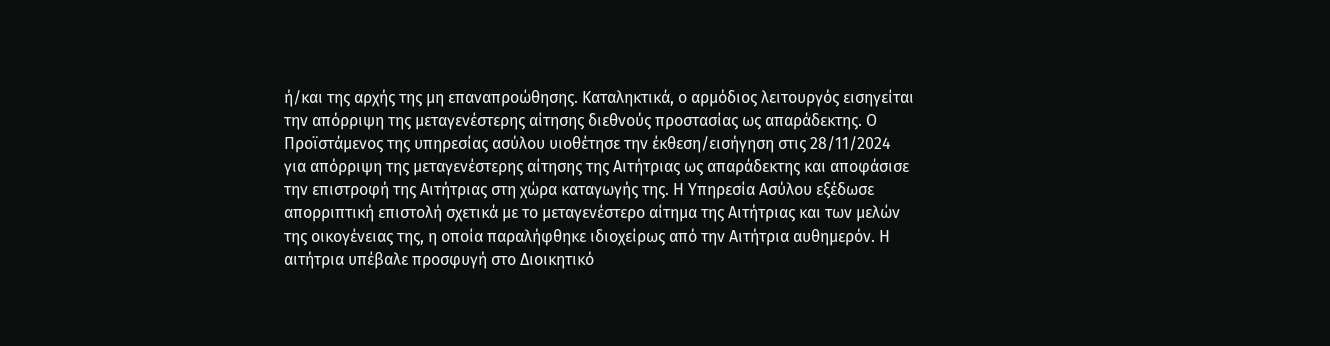ή/και της αρχής της μη επαναπροώθησης. Καταληκτικά, ο αρμόδιος λειτουργός εισηγείται την απόρριψη της μεταγενέστερης αίτησης διεθνούς προστασίας ως απαράδεκτης. Ο Προϊστάμενος της υπηρεσίας ασύλου υιοθέτησε την έκθεση/εισήγηση στις 28/11/2024 για απόρριψη της μεταγενέστερης αίτησης της Αιτήτριας ως απαράδεκτης και αποφάσισε την επιστροφή της Αιτήτριας στη χώρα καταγωγής της. Η Υπηρεσία Ασύλου εξέδωσε απορριπτική επιστολή σχετικά με το μεταγενέστερο αίτημα της Αιτήτριας και των μελών της οικογένειας της, η οποία παραλήφθηκε ιδιοχείρως από την Αιτήτρια αυθημερόν. Η αιτήτρια υπέβαλε προσφυγή στο Διοικητικό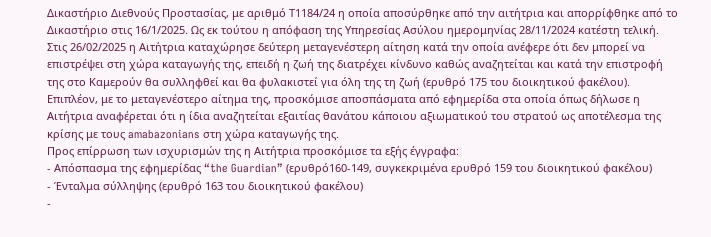Δικαστήριο Διεθνούς Προστασίας, με αριθμό Τ1184/24 η οποία αποσύρθηκε από την αιτήτρια και απορρίφθηκε από το Δικαστήριο στις 16/1/2025. Ως εκ τούτου η απόφαση της Υπηρεσίας Ασύλου ημερομηνίας 28/11/2024 κατέστη τελική.
Στις 26/02/2025 η Αιτήτρια καταχώρησε δεύτερη μεταγενέστερη αίτηση κατά την οποία ανέφερε ότι δεν μπορεί να επιστρέψει στη χώρα καταγωγής της, επειδή η ζωή της διατρέχει κίνδυνο καθώς αναζητείται και κατά την επιστροφή της στο Καμερούν θα συλληφθεί και θα φυλακιστεί για όλη της τη ζωή (ερυθρό 175 του διοικητικού φακέλου). Επιπλέον, με το μεταγενέστερο αίτημα της, προσκόμισε αποσπάσματα από εφημερίδα στα οποία όπως δήλωσε η Αιτήτρια αναφέρεται ότι η ίδια αναζητείται εξαιτίας θανάτου κάποιου αξιωματικού του στρατού ως αποτέλεσμα της κρίσης με τους amabazonians στη χώρα καταγωγής της.
Προς επίρρωση των ισχυρισμών της η Αιτήτρια προσκόμισε τα εξής έγγραφα:
- Απόσπασμα της εφημερίδας “the Guardian” (ερυθρό160-149, συγκεκριμένα ερυθρό 159 του διοικητικού φακέλου)
- Ένταλμα σύλληψης (ερυθρό 163 του διοικητικού φακέλου)
-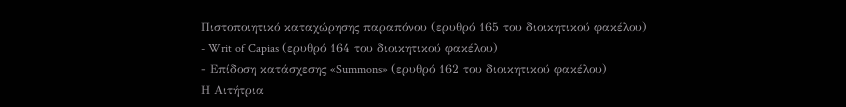Πιστοποιητικό καταχώρησης παραπόνου (ερυθρό 165 του διοικητικού φακέλου)
- Writ of Capias (ερυθρό 164 του διοικητικού φακέλου)
- Επίδοση κατάσχεσης «Summons» (ερυθρό 162 του διοικητικού φακέλου)
Η Αιτήτρια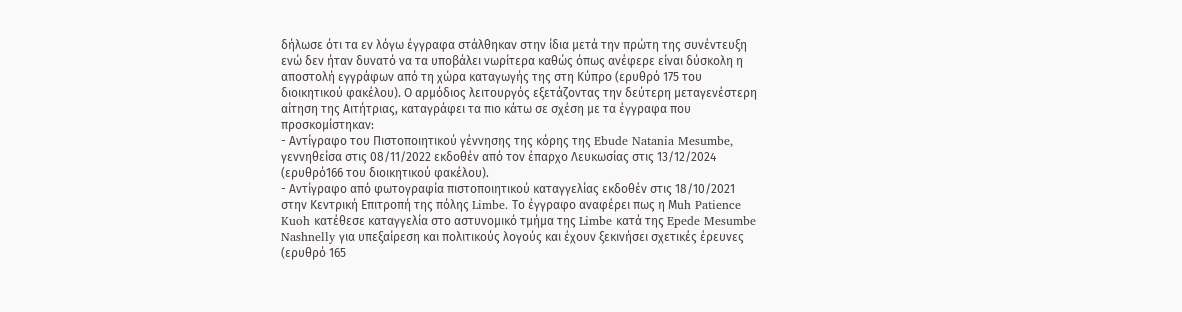δήλωσε ότι τα εν λόγω έγγραφα στάλθηκαν στην ίδια μετά την πρώτη της συνέντευξη ενώ δεν ήταν δυνατό να τα υποβάλει νωρίτερα καθώς όπως ανέφερε είναι δύσκολη η αποστολή εγγράφων από τη χώρα καταγωγής της στη Κύπρο (ερυθρό 175 του διοικητικού φακέλου). Ο αρμόδιος λειτουργός εξετάζοντας την δεύτερη μεταγενέστερη αίτηση της Αιτήτριας, καταγράφει τα πιο κάτω σε σχέση με τα έγγραφα που προσκομίστηκαν:
- Αντίγραφο του Πιστοποιητικού γέννησης της κόρης της Ebude Natania Mesumbe, γεννηθείσα στις 08/11/2022 εκδοθέν από τον έπαρχο Λευκωσίας στις 13/12/2024 (ερυθρό166 του διοικητικού φακέλου).
- Αντίγραφο από φωτογραφία πιστοποιητικού καταγγελίας εκδοθέν στις 18/10/2021 στην Κεντρική Επιτροπή της πόλης Limbe. Το έγγραφο αναφέρει πως η Μuh Patience Kuoh κατέθεσε καταγγελία στο αστυνομικό τμήμα της Limbe κατά της Epede Mesumbe Nashnelly για υπεξαίρεση και πολιτικούς λογούς και έχουν ξεκινήσει σχετικές έρευνες (ερυθρό 165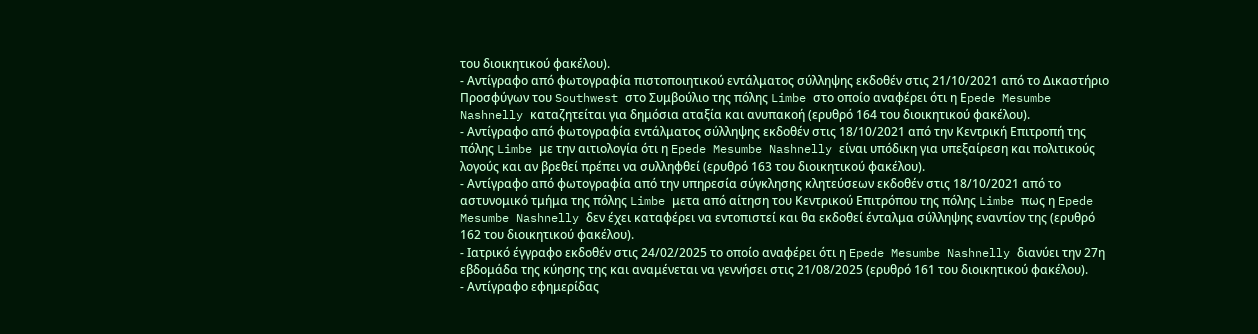του διοικητικού φακέλου).
- Αντίγραφο από φωτογραφία πιστοποιητικού εντάλματος σύλληψης εκδοθέν στις 21/10/2021 από το Δικαστήριο Προσφύγων του Southwest στο Συμβούλιο της πόλης Limbe στο οποίο αναφέρει ότι η Εpede Mesumbe Nashnelly καταζητείται για δημόσια αταξία και ανυπακοή (ερυθρό 164 του διοικητικού φακέλου).
- Αντίγραφο από φωτογραφία εντάλματος σύλληψης εκδοθέν στις 18/10/2021 από την Κεντρική Επιτροπή της πόλης Limbe με την αιτιολογία ότι η Epede Mesumbe Nashnelly είναι υπόδικη για υπεξαίρεση και πολιτικούς λογούς και αν βρεθεί πρέπει να συλληφθεί (ερυθρό 163 του διοικητικού φακέλου).
- Αντίγραφο από φωτογραφία από την υπηρεσία σύγκλησης κλητεύσεων εκδοθέν στις 18/10/2021 από το αστυνομικό τμήμα της πόλης Limbe μετα από αίτηση του Κεντρικού Επιτρόπου της πόλης Limbe πως η Epede Mesumbe Nashnelly δεν έχει καταφέρει να εντοπιστεί και θα εκδοθεί ένταλμα σύλληψης εναντίον της (ερυθρό 162 του διοικητικού φακέλου).
- Ιατρικό έγγραφο εκδοθέν στις 24/02/2025 το οποίο αναφέρει ότι η Epede Mesumbe Nashnelly διανύει την 27η εβδομάδα της κύησης της και αναμένεται να γεννήσει στις 21/08/2025 (ερυθρό 161 του διοικητικού φακέλου).
- Αντίγραφο εφημερίδας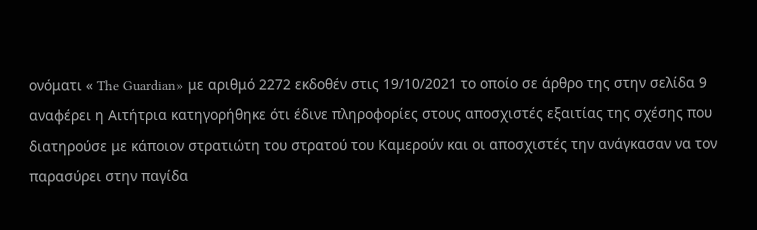ονόματι « The Guardian» με αριθμό 2272 εκδοθέν στις 19/10/2021 το οποίο σε άρθρο της στην σελίδα 9 αναφέρει η Αιτήτρια κατηγορήθηκε ότι έδινε πληροφορίες στους αποσχιστές εξαιτίας της σχέσης που διατηρούσε με κάποιον στρατιώτη του στρατού του Καμερούν και οι αποσχιστές την ανάγκασαν να τον παρασύρει στην παγίδα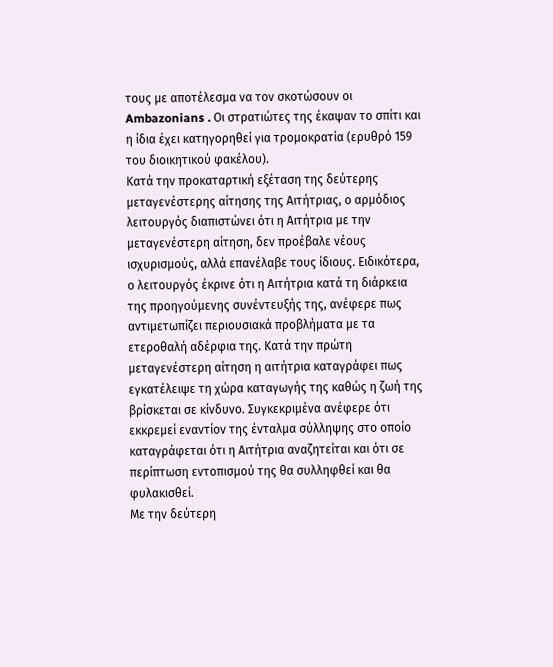τους με αποτέλεσμα να τον σκοτώσουν οι Ambazonians . Οι στρατιώτες της έκαψαν το σπίτι και η ίδια έχει κατηγορηθεί για τρομοκρατία (ερυθρό 159 του διοικητικού φακέλου).
Κατά την προκαταρτική εξέταση της δεύτερης μεταγενέστερης αίτησης της Αιτήτριας, ο αρμόδιος λειτουργός διαπιστώνει ότι η Αιτήτρια με την μεταγενέστερη αίτηση, δεν προέβαλε νέους ισχυρισμούς, αλλά επανέλαβε τους ίδιους. Ειδικότερα, ο λειτουργός έκρινε ότι η Αιτήτρια κατά τη διάρκεια της προηγούμενης συνέντευξής της, ανέφερε πως αντιμετωπίζει περιουσιακά προβλήματα με τα ετεροθαλή αδέρφια της. Κατά την πρώτη μεταγενέστερη αίτηση η αιτήτρια καταγράφει πως εγκατέλειψε τη χώρα καταγωγής της καθώς η ζωή της βρίσκεται σε κίνδυνο. Συγκεκριμένα ανέφερε ότι εκκρεμεί εναντίον της ένταλμα σύλληψης στο οποίο καταγράφεται ότι η Αιτήτρια αναζητείται και ότι σε περίπτωση εντοπισμού της θα συλληφθεί και θα φυλακισθεί.
Με την δεύτερη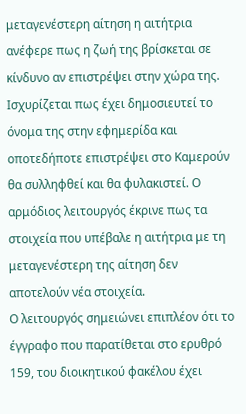μεταγενέστερη αίτηση η αιτήτρια ανέφερε πως η ζωή της βρίσκεται σε κίνδυνο αν επιστρέψει στην χώρα της. Ισχυρίζεται πως έχει δημοσιευτεί το όνομα της στην εφημερίδα και οποτεδήποτε επιστρέψει στο Καμερούν θα συλληφθεί και θα φυλακιστεί. Ο αρμόδιος λειτουργός έκρινε πως τα στοιχεία που υπέβαλε η αιτήτρια με τη μεταγενέστερη της αίτηση δεν αποτελούν νέα στοιχεία.
Ο λειτουργός σημειώνει επιπλέον ότι το έγγραφο που παρατίθεται στο ερυθρό 159, του διοικητικού φακέλου έχει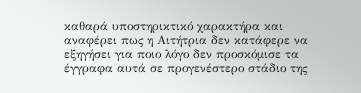καθαρά υποστηρικτικό χαρακτήρα και αναφέρει πως η Αιτήτρια δεν κατάφερε να εξηγήσει για ποιο λόγο δεν προσκόμισε τα έγγραφα αυτά σε προγενέστερο στάδιο της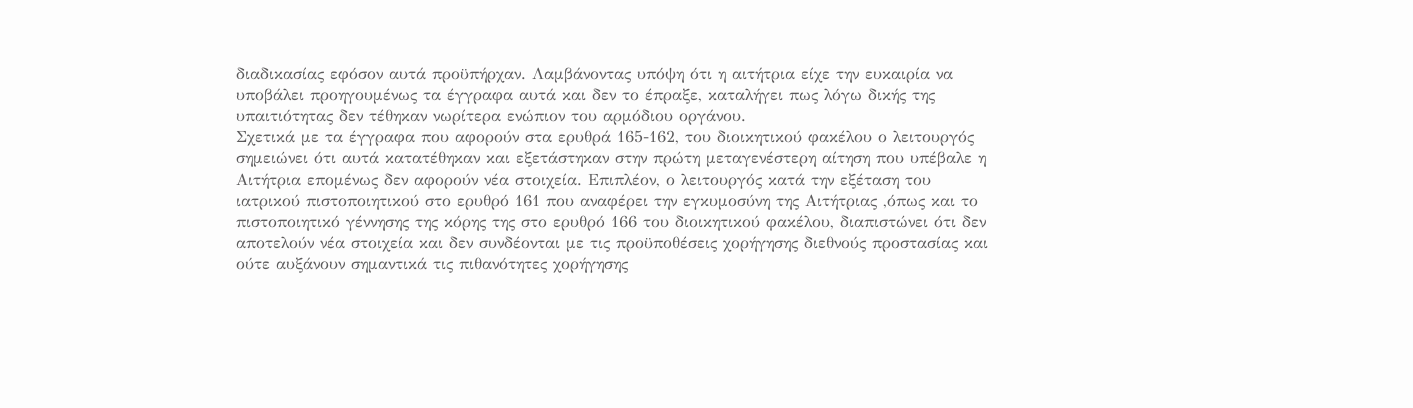διαδικασίας εφόσον αυτά προϋπήρχαν. Λαμβάνοντας υπόψη ότι η αιτήτρια είχε την ευκαιρία να υποβάλει προηγουμένως τα έγγραφα αυτά και δεν το έπραξε, καταλήγει πως λόγω δικής της υπαιτιότητας δεν τέθηκαν νωρίτερα ενώπιον του αρμόδιου οργάνου.
Σχετικά με τα έγγραφα που αφορούν στα ερυθρά 165-162, του διοικητικού φακέλου ο λειτουργός σημειώνει ότι αυτά κατατέθηκαν και εξετάστηκαν στην πρώτη μεταγενέστερη αίτηση που υπέβαλε η Αιτήτρια επομένως δεν αφορούν νέα στοιχεία. Επιπλέον, ο λειτουργός κατά την εξέταση του ιατρικού πιστοποιητικού στο ερυθρό 161 που αναφέρει την εγκυμοσύνη της Αιτήτριας ,όπως και το πιστοποιητικό γέννησης της κόρης της στο ερυθρό 166 του διοικητικού φακέλου, διαπιστώνει ότι δεν αποτελούν νέα στοιχεία και δεν συνδέονται με τις προϋποθέσεις χορήγησης διεθνούς προστασίας και ούτε αυξάνουν σημαντικά τις πιθανότητες χορήγησης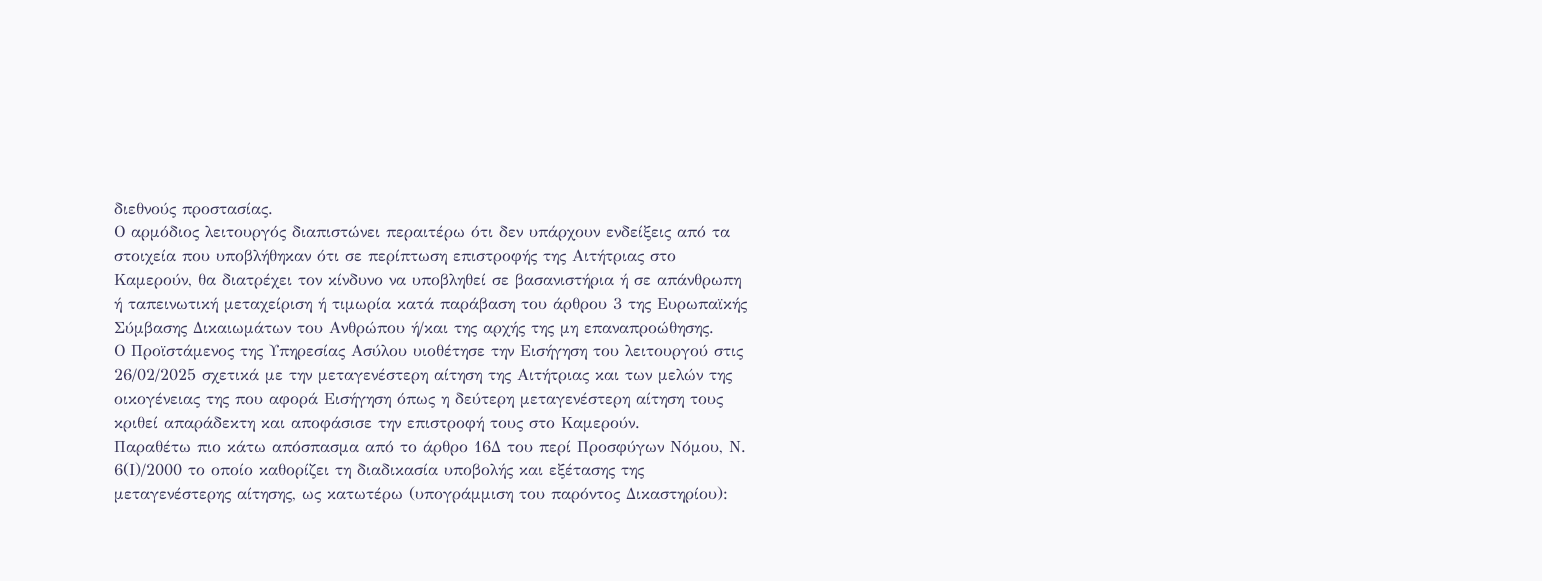διεθνούς προστασίας.
Ο αρμόδιος λειτουργός διαπιστώνει περαιτέρω ότι δεν υπάρχουν ενδείξεις από τα στοιχεία που υποβλήθηκαν ότι σε περίπτωση επιστροφής της Αιτήτριας στο Καμερούν, θα διατρέχει τον κίνδυνο να υποβληθεί σε βασανιστήρια ή σε απάνθρωπη ή ταπεινωτική μεταχείριση ή τιμωρία κατά παράβαση του άρθρου 3 της Ευρωπαϊκής Σύμβασης Δικαιωμάτων του Ανθρώπου ή/και της αρχής της μη επαναπροώθησης.
Ο Προϊστάμενος της Υπηρεσίας Ασύλου υιοθέτησε την Εισήγηση του λειτουργού στις 26/02/2025 σχετικά με την μεταγενέστερη αίτηση της Αιτήτριας και των μελών της οικογένειας της που αφορά Εισήγηση όπως η δεύτερη μεταγενέστερη αίτηση τους κριθεί απαράδεκτη και αποφάσισε την επιστροφή τους στο Καμερούν.
Παραθέτω πιο κάτω απόσπασμα από το άρθρο 16Δ του περί Προσφύγων Νόμου, Ν. 6(Ι)/2000 το οποίο καθορίζει τη διαδικασία υποβολής και εξέτασης της μεταγενέστερης αίτησης, ως κατωτέρω (υπογράμμιση του παρόντος Δικαστηρίου):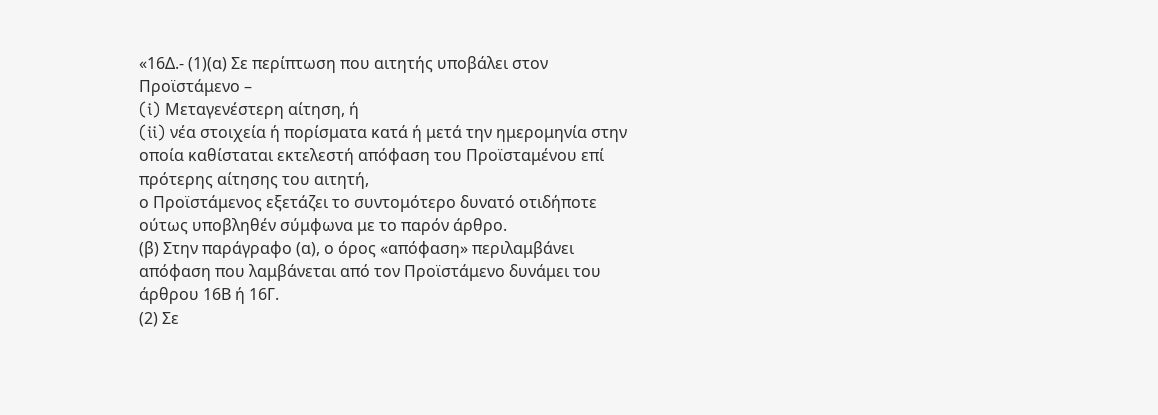«16Δ.- (1)(α) Σε περίπτωση που αιτητής υποβάλει στον Προϊστάμενο –
(i) Μεταγενέστερη αίτηση, ή
(ii) νέα στοιχεία ή πορίσματα κατά ή μετά την ημερομηνία στην οποία καθίσταται εκτελεστή απόφαση του Προϊσταμένου επί πρότερης αίτησης του αιτητή,
ο Προϊστάμενος εξετάζει το συντομότερο δυνατό οτιδήποτε ούτως υποβληθέν σύμφωνα με το παρόν άρθρο.
(β) Στην παράγραφο (α), ο όρος «απόφαση» περιλαμβάνει απόφαση που λαμβάνεται από τον Προϊστάμενο δυνάμει του άρθρου 16Β ή 16Γ.
(2) Σε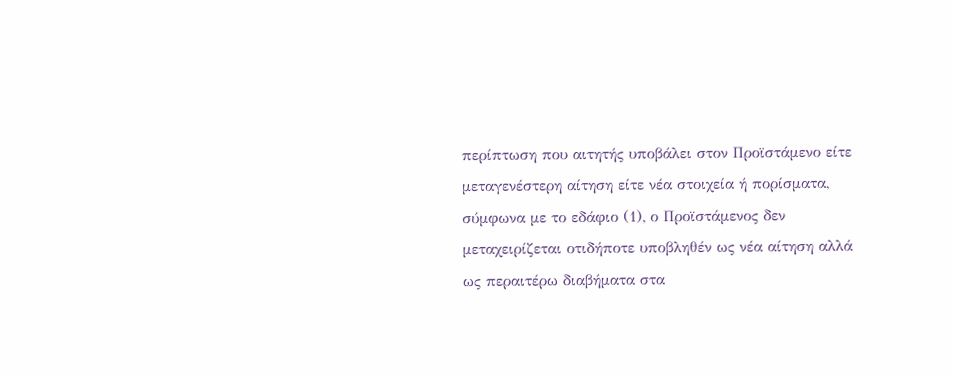περίπτωση που αιτητής υποβάλει στον Προϊστάμενο είτε μεταγενέστερη αίτηση είτε νέα στοιχεία ή πορίσματα, σύμφωνα με το εδάφιο (1), ο Προϊστάμενος δεν μεταχειρίζεται οτιδήποτε υποβληθέν ως νέα αίτηση αλλά ως περαιτέρω διαβήματα στα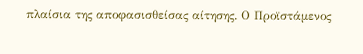πλαίσια της αποφασισθείσας αίτησης. Ο Προϊστάμενος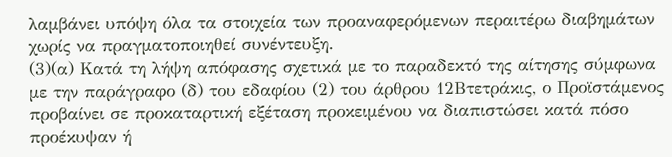λαμβάνει υπόψη όλα τα στοιχεία των προαναφερόμενων περαιτέρω διαβημάτων χωρίς να πραγματοποιηθεί συνέντευξη.
(3)(α) Κατά τη λήψη απόφασης σχετικά με το παραδεκτό της αίτησης σύμφωνα με την παράγραφο (δ) του εδαφίου (2) του άρθρου 12Βτετράκις, ο Προϊστάμενος προβαίνει σε προκαταρτική εξέταση προκειμένου να διαπιστώσει κατά πόσο προέκυψαν ή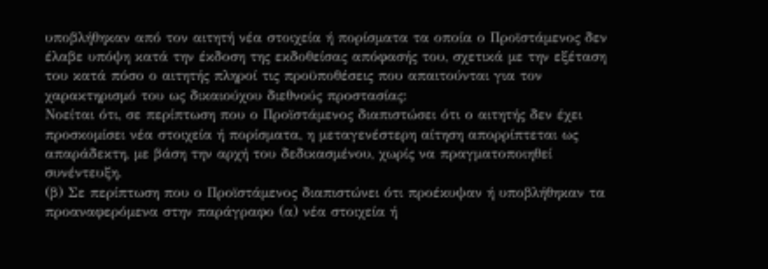υποβλήθηκαν από τον αιτητή νέα στοιχεία ή πορίσματα τα οποία ο Προϊστάμενος δεν έλαβε υπόψη κατά την έκδοση της εκδοθείσας απόφασής του, σχετικά με την εξέταση του κατά πόσο ο αιτητής πληροί τις προϋποθέσεις που απαιτούνται για τον χαρακτηρισμό του ως δικαιούχου διεθνούς προστασίας:
Νοείται ότι, σε περίπτωση που ο Προϊστάμενος διαπιστώσει ότι ο αιτητής δεν έχει προσκομίσει νέα στοιχεία ή πορίσματα, η μεταγενέστερη αίτηση απορρίπτεται ως απαράδεκτη, με βάση την αρχή του δεδικασμένου, χωρίς να πραγματοποιηθεί συνέντευξη.
(β) Σε περίπτωση που ο Προϊστάμενος διαπιστώνει ότι προέκυψαν ή υποβλήθηκαν τα προαναφερόμενα στην παράγραφο (α) νέα στοιχεία ή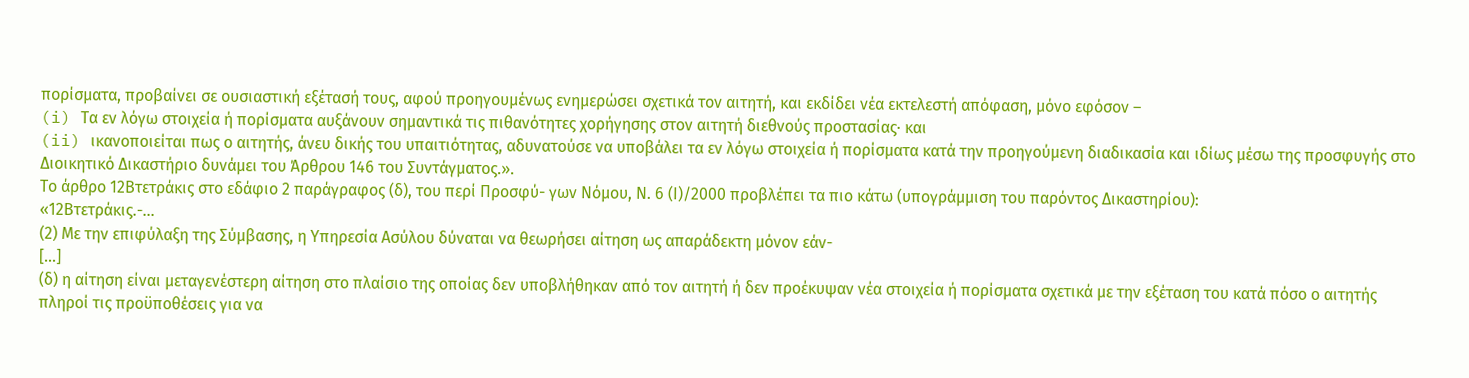πορίσματα, προβαίνει σε ουσιαστική εξέτασή τους, αφού προηγουμένως ενημερώσει σχετικά τον αιτητή, και εκδίδει νέα εκτελεστή απόφαση, μόνο εφόσον –
(i) Τα εν λόγω στοιχεία ή πορίσματα αυξάνουν σημαντικά τις πιθανότητες χορήγησης στον αιτητή διεθνούς προστασίας∙ και
(ii) ικανοποιείται πως ο αιτητής, άνευ δικής του υπαιτιότητας, αδυνατούσε να υποβάλει τα εν λόγω στοιχεία ή πορίσματα κατά την προηγούμενη διαδικασία και ιδίως μέσω της προσφυγής στο Διοικητικό Δικαστήριο δυνάμει του Άρθρου 146 του Συντάγματος.».
Το άρθρο 12Βτετράκις στο εδάφιο 2 παράγραφος (δ), του περί Προσφύ- γων Νόμου, Ν. 6 (Ι)/2000 προβλέπει τα πιο κάτω (υπογράμμιση του παρόντος Δικαστηρίου):
«12Βτετράκις.-...
(2) Με την επιφύλαξη της Σύμβασης, η Υπηρεσία Ασύλου δύναται να θεωρήσει αίτηση ως απαράδεκτη μόνον εάν-
[…]
(δ) η αίτηση είναι μεταγενέστερη αίτηση στο πλαίσιο της οποίας δεν υποβλήθηκαν από τον αιτητή ή δεν προέκυψαν νέα στοιχεία ή πορίσματα σχετικά με την εξέταση του κατά πόσο ο αιτητής πληροί τις προϋποθέσεις για να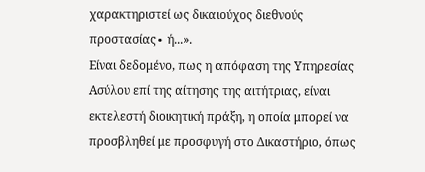χαρακτηριστεί ως δικαιούχος διεθνούς προστασίας∙ ή...».
Είναι δεδομένο, πως η απόφαση της Υπηρεσίας Ασύλου επί της αίτησης της αιτήτριας, είναι εκτελεστή διοικητική πράξη, η οποία μπορεί να προσβληθεί με προσφυγή στο Δικαστήριο, όπως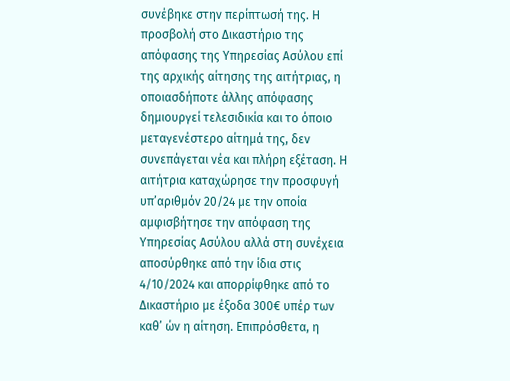συνέβηκε στην περίπτωσή της. Η προσβολή στο Δικαστήριο της απόφασης της Υπηρεσίας Ασύλου επί της αρχικής αίτησης της αιτήτριας, η οποιασδήποτε άλλης απόφασης δημιουργεί τελεσιδικία και το όποιο μεταγενέστερο αίτημά της, δεν συνεπάγεται νέα και πλήρη εξέταση. Η αιτήτρια καταχώρησε την προσφυγή υπ’αριθμόν 20/24 με την οποία αμφισβήτησε την απόφαση της Υπηρεσίας Ασύλου αλλά στη συνέχεια αποσύρθηκε από την ίδια στις 4/10/2024 και απορρίφθηκε από το Δικαστήριο με έξοδα 300€ υπέρ των καθ’ ών η αίτηση. Επιπρόσθετα, η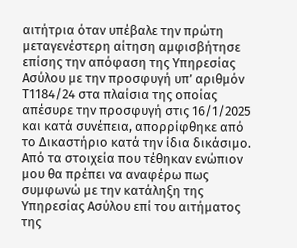αιτήτρια όταν υπέβαλε την πρώτη μεταγενέστερη αίτηση αμφισβήτησε επίσης την απόφαση της Υπηρεσίας Ασύλου με την προσφυγή υπ’ αριθμόν Τ1184/24 στα πλαίσια της οποίας απέσυρε την προσφυγή στις 16/1/2025 και κατά συνέπεια, απορρίφθηκε από το Δικαστήριο κατά την ίδια δικάσιμο.
Από τα στοιχεία που τέθηκαν ενώπιον μου θα πρέπει να αναφέρω πως συμφωνώ με την κατάληξη της Υπηρεσίας Ασύλου επί του αιτήματος της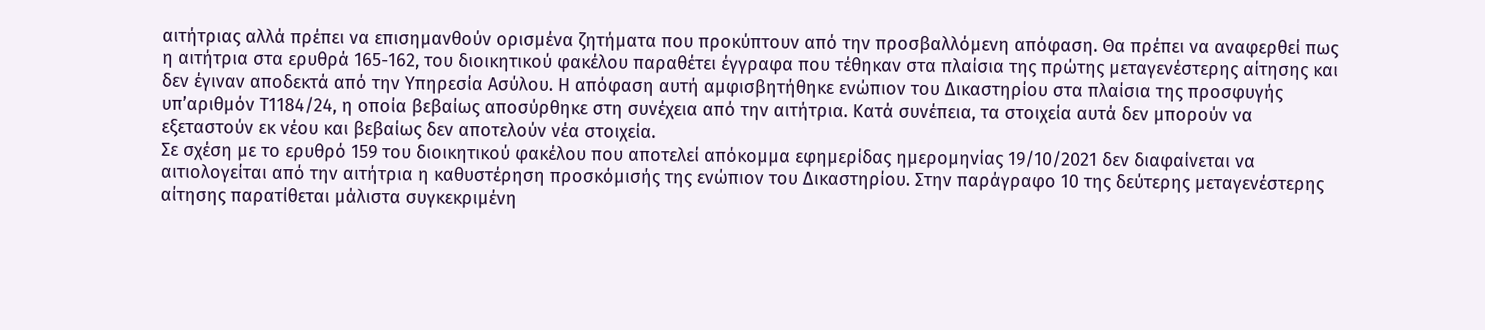αιτήτριας αλλά πρέπει να επισημανθούν ορισμένα ζητήματα που προκύπτουν από την προσβαλλόμενη απόφαση. Θα πρέπει να αναφερθεί πως η αιτήτρια στα ερυθρά 165-162, του διοικητικού φακέλου παραθέτει έγγραφα που τέθηκαν στα πλαίσια της πρώτης μεταγενέστερης αίτησης και δεν έγιναν αποδεκτά από την Υπηρεσία Ασύλου. Η απόφαση αυτή αμφισβητήθηκε ενώπιον του Δικαστηρίου στα πλαίσια της προσφυγής υπ’αριθμόν Τ1184/24, η οποία βεβαίως αποσύρθηκε στη συνέχεια από την αιτήτρια. Κατά συνέπεια, τα στοιχεία αυτά δεν μπορούν να εξεταστούν εκ νέου και βεβαίως δεν αποτελούν νέα στοιχεία.
Σε σχέση με το ερυθρό 159 του διοικητικού φακέλου που αποτελεί απόκομμα εφημερίδας ημερομηνίας 19/10/2021 δεν διαφαίνεται να αιτιολογείται από την αιτήτρια η καθυστέρηση προσκόμισής της ενώπιον του Δικαστηρίου. Στην παράγραφο 10 της δεύτερης μεταγενέστερης αίτησης παρατίθεται μάλιστα συγκεκριμένη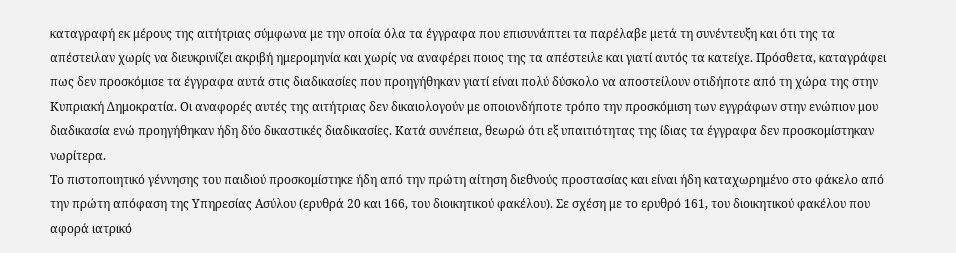καταγραφή εκ μέρους της αιτήτριας σύμφωνα με την οποία όλα τα έγγραφα που επισυνάπτει τα παρέλαβε μετά τη συνέντευξη και ότι της τα απέστειλαν χωρίς να διευκρινίζει ακριβή ημερομηνία και χωρίς να αναφέρει ποιος της τα απέστειλε και γιατί αυτός τα κατείχε. Πρόσθετα, καταγράφει πως δεν προσκόμισε τα έγγραφα αυτά στις διαδικασίες που προηγήθηκαν γιατί είναι πολύ δύσκολο να αποστείλουν οτιδήποτε από τη χώρα της στην Κυπριακή Δημοκρατία. Οι αναφορές αυτές της αιτήτριας δεν δικαιολογούν με οποιονδήποτε τρόπο την προσκόμιση των εγγράφων στην ενώπιον μου διαδικασία ενώ προηγήθηκαν ήδη δύο δικαστικές διαδικασίες. Κατά συνέπεια, θεωρώ ότι εξ υπαιτιότητας της ίδιας τα έγγραφα δεν προσκομίστηκαν νωρίτερα.
Το πιστοποιητικό γέννησης του παιδιού προσκομίστηκε ήδη από την πρώτη αίτηση διεθνούς προστασίας και είναι ήδη καταχωρημένο στο φάκελο από την πρώτη απόφαση της Υπηρεσίας Ασύλου (ερυθρά 20 και 166, του διοικητικού φακέλου). Σε σχέση με το ερυθρό 161, του διοικητικού φακέλου που αφορά ιατρικό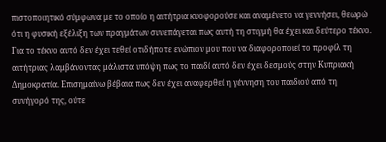πιστοποιητικό σύμφωνα με το οποίο η αιτήτρια κυοφορούσε και αναμένετο να γεννήσει, θεωρώ ότι η φυσική εξέλιξη των πραγμάτων συνεπάγεται πως αυτή τη στιγμή θα έχει και δεύτερο τέκνο. Για το τέκνο αυτό δεν έχει τεθεί οτιδήποτε ενώπιον μου που να διαφοροποιεί το προφίλ τη αιτήτριας λαμβάνοντας μάλιστα υπόψη πως το παιδί αυτό δεν έχει δεσμούς στην Κυπριακή Δημοκρατία. Επισημαίνω βέβαια πως δεν έχει αναφερθεί η γέννηση του παιδιού από τη συνήγορό της, ούτε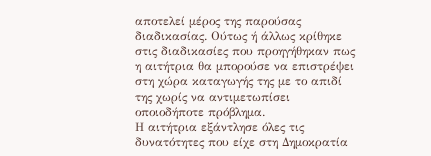αποτελεί μέρος της παρούσας διαδικασίας. Ούτως ή άλλως κρίθηκε στις διαδικασίες που προηγήθηκαν πως η αιτήτρια θα μπορούσε να επιστρέψει στη χώρα καταγωγής της με το απιδί της χωρίς να αντιμετωπίσει οποιοδήποτε πρόβλημα.
Η αιτήτρια εξάντλησε όλες τις δυνατότητες που είχε στη Δημοκρατία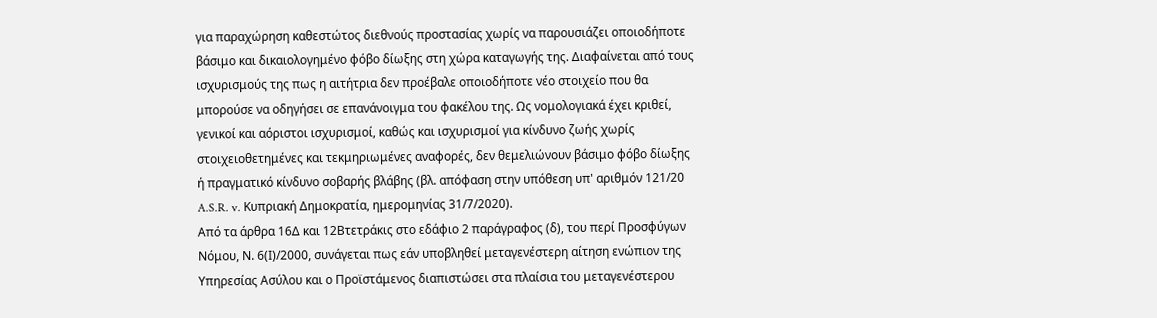για παραχώρηση καθεστώτος διεθνούς προστασίας χωρίς να παρουσιάζει οποιοδήποτε βάσιμο και δικαιολογημένο φόβο δίωξης στη χώρα καταγωγής της. Διαφαίνεται από τους ισχυρισμούς της πως η αιτήτρια δεν προέβαλε οποιοδήποτε νέο στοιχείο που θα μπορούσε να οδηγήσει σε επανάνοιγμα του φακέλου της. Ως νομολογιακά έχει κριθεί, γενικοί και αόριστοι ισχυρισμοί, καθώς και ισχυρισμοί για κίνδυνο ζωής χωρίς στοιχειοθετημένες και τεκμηριωμένες αναφορές, δεν θεμελιώνουν βάσιμο φόβο δίωξης ή πραγματικό κίνδυνο σοβαρής βλάβης (βλ. απόφαση στην υπόθεση υπ' αριθμόν 121/20 A.S.R. v. Κυπριακή Δημοκρατία, ημερομηνίας 31/7/2020).
Από τα άρθρα 16Δ και 12Βτετράκις στο εδάφιο 2 παράγραφος (δ), του περί Προσφύγων Νόμου, Ν. 6(Ι)/2000, συνάγεται πως εάν υποβληθεί μεταγενέστερη αίτηση ενώπιον της Υπηρεσίας Ασύλου και ο Προϊστάμενος διαπιστώσει στα πλαίσια του μεταγενέστερου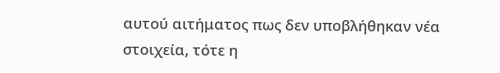αυτού αιτήματος πως δεν υποβλήθηκαν νέα στοιχεία, τότε η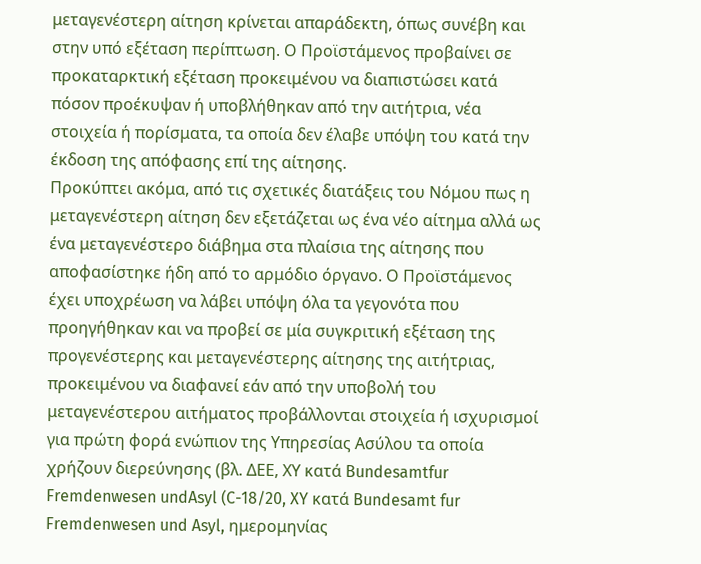μεταγενέστερη αίτηση κρίνεται απαράδεκτη, όπως συνέβη και στην υπό εξέταση περίπτωση. Ο Προϊστάμενος προβαίνει σε προκαταρκτική εξέταση προκειμένου να διαπιστώσει κατά πόσον προέκυψαν ή υποβλήθηκαν από την αιτήτρια, νέα στοιχεία ή πορίσματα, τα οποία δεν έλαβε υπόψη του κατά την έκδοση της απόφασης επί της αίτησης.
Προκύπτει ακόμα, από τις σχετικές διατάξεις του Νόμου πως η μεταγενέστερη αίτηση δεν εξετάζεται ως ένα νέο αίτημα αλλά ως ένα μεταγενέστερο διάβημα στα πλαίσια της αίτησης που αποφασίστηκε ήδη από το αρμόδιο όργανο. Ο Προϊστάμενος έχει υποχρέωση να λάβει υπόψη όλα τα γεγονότα που προηγήθηκαν και να προβεί σε μία συγκριτική εξέταση της προγενέστερης και μεταγενέστερης αίτησης της αιτήτριας, προκειμένου να διαφανεί εάν από την υποβολή του μεταγενέστερου αιτήματος προβάλλονται στοιχεία ή ισχυρισμοί για πρώτη φορά ενώπιον της Υπηρεσίας Ασύλου τα οποία χρήζουν διερεύνησης (βλ. ΔΕΕ, ΧΥ κατά Bundesamtfur Fremdenwesen undAsyl (C-18/20, XY κατά Bundesamt fur Fremdenwesen und Asyl, ημερομηνίας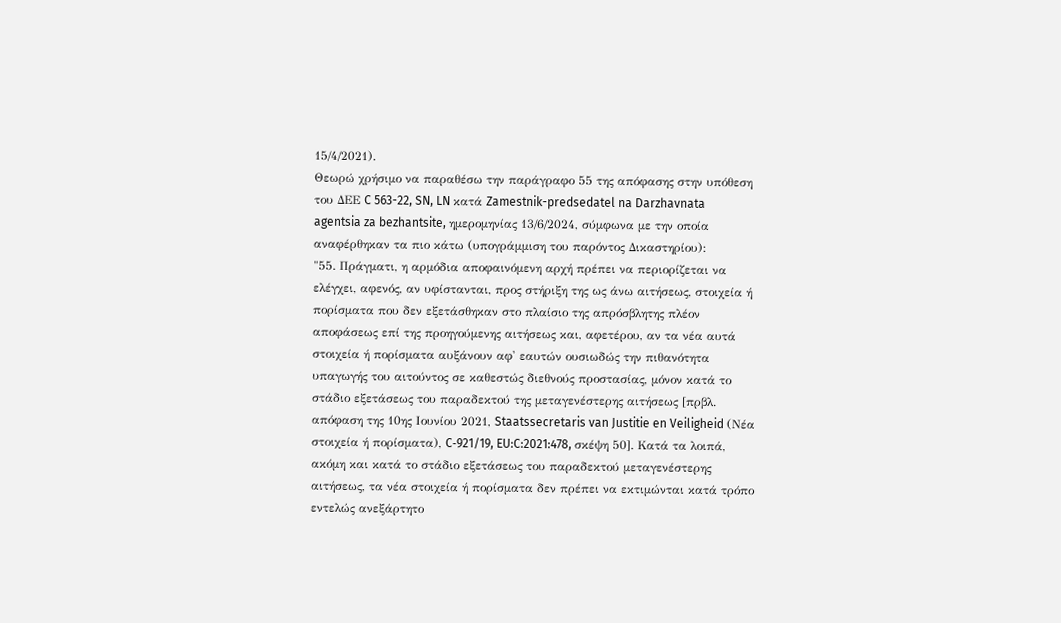15/4/2021).
Θεωρώ χρήσιμο να παραθέσω την παράγραφο 55 της απόφασης στην υπόθεση του ΔΕΕ C 563-22, SN, LN κατά Zamestnik-predsedatel na Darzhavnata agentsia za bezhantsite, ημερομηνίας 13/6/2024, σύμφωνα με την οποία αναφέρθηκαν τα πιο κάτω (υπογράμμιση του παρόντος Δικαστηρίου):
"55. Πράγματι, η αρμόδια αποφαινόμενη αρχή πρέπει να περιορίζεται να ελέγχει, αφενός, αν υφίστανται, προς στήριξη της ως άνω αιτήσεως, στοιχεία ή πορίσματα που δεν εξετάσθηκαν στο πλαίσιο της απρόσβλητης πλέον αποφάσεως επί της προηγούμενης αιτήσεως και, αφετέρου, αν τα νέα αυτά στοιχεία ή πορίσματα αυξάνουν αφ' εαυτών ουσιωδώς την πιθανότητα υπαγωγής του αιτούντος σε καθεστώς διεθνούς προστασίας, μόνον κατά το στάδιο εξετάσεως του παραδεκτού της μεταγενέστερης αιτήσεως [πρβλ. απόφαση της 10ης Ιουνίου 2021, Staatssecretaris van Justitie en Veiligheid (Νέα στοιχεία ή πορίσματα), C‑921/19, EU:C:2021:478, σκέψη 50]. Κατά τα λοιπά, ακόμη και κατά το στάδιο εξετάσεως του παραδεκτού μεταγενέστερης αιτήσεως, τα νέα στοιχεία ή πορίσματα δεν πρέπει να εκτιμώνται κατά τρόπο εντελώς ανεξάρτητο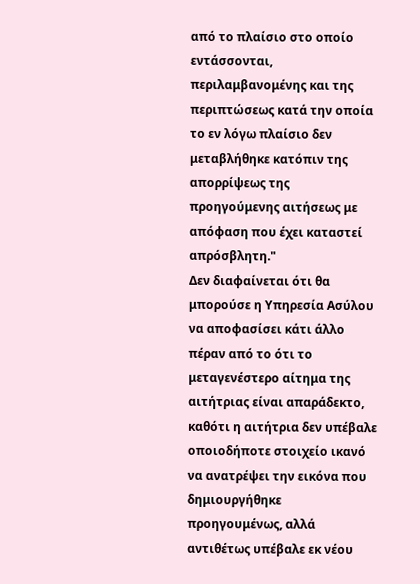από το πλαίσιο στο οποίο εντάσσονται, περιλαμβανομένης και της περιπτώσεως κατά την οποία το εν λόγω πλαίσιο δεν μεταβλήθηκε κατόπιν της απορρίψεως της προηγούμενης αιτήσεως με απόφαση που έχει καταστεί απρόσβλητη."
Δεν διαφαίνεται ότι θα μπορούσε η Υπηρεσία Ασύλου να αποφασίσει κάτι άλλο πέραν από το ότι το μεταγενέστερο αίτημα της αιτήτριας είναι απαράδεκτο, καθότι η αιτήτρια δεν υπέβαλε οποιοδήποτε στοιχείο ικανό να ανατρέψει την εικόνα που δημιουργήθηκε προηγουμένως, αλλά αντιθέτως υπέβαλε εκ νέου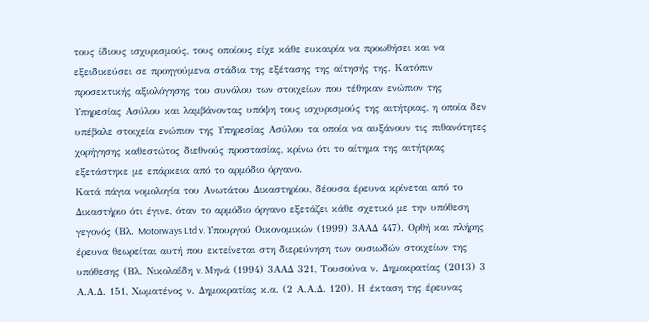τους ίδιους ισχυρισμούς, τους οποίους είχε κάθε ευκαιρία να προωθήσει και να εξειδικεύσει σε προηγούμενα στάδια της εξέτασης της αίτησής της. Κατόπιν προσεκτικής αξιολόγησης του συνόλου των στοιχείων που τέθηκαν ενώπιον της Υπηρεσίας Ασύλου και λαμβάνοντας υπόψη τους ισχυρισμούς της αιτήτριας, η οποία δεν υπέβαλε στοιχεία ενώπιον της Υπηρεσίας Ασύλου τα οποία να αυξάνουν τις πιθανότητες χορήγησης καθεστώτος διεθνούς προστασίας, κρίνω ότι το αίτημα της αιτήτριας εξετάστηκε με επάρκεια από το αρμόδιο όργανο.
Κατά πάγια νομολογία του Ανωτάτου Δικαστηρίου, δέουσα έρευνα κρίνεται από το Δικαστήριο ότι έγινε, όταν το αρμόδιο όργανο εξετάζει κάθε σχετικό με την υπόθεση γεγονός (Βλ. Motorways Ltd v. Υπουργού Οικονομικών (1999) 3ΑΑΔ 447). Ορθή και πλήρης έρευνα θεωρείται αυτή που εκτείνεται στη διερεύνηση των ουσιωδών στοιχείων της υπόθεσης (Βλ. Νικολαΐδη v. Μηνά (1994) 3ΑΑΔ 321, Τουσούνα ν. Δημοκρατίας (2013) 3 Α.Α.Δ. 151, Χωματένος ν. Δημοκρατίας κ.α. (2 Α.Α.Δ. 120). Η έκταση της έρευνας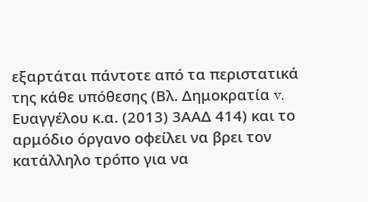εξαρτάται πάντοτε από τα περιστατικά της κάθε υπόθεσης (Βλ. Δημοκρατία v. Ευαγγέλου κ.α. (2013) 3ΑΑΔ 414) και το αρμόδιο όργανο οφείλει να βρει τον κατάλληλο τρόπο για να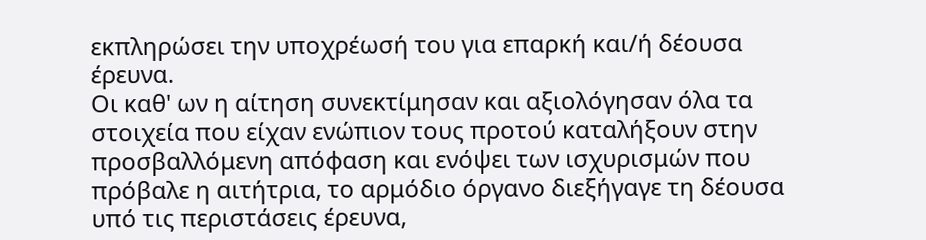εκπληρώσει την υποχρέωσή του για επαρκή και/ή δέουσα έρευνα.
Οι καθ' ων η αίτηση συνεκτίμησαν και αξιολόγησαν όλα τα στοιχεία που είχαν ενώπιον τους προτού καταλήξουν στην προσβαλλόμενη απόφαση και ενόψει των ισχυρισμών που πρόβαλε η αιτήτρια, το αρμόδιο όργανο διεξήγαγε τη δέουσα υπό τις περιστάσεις έρευνα,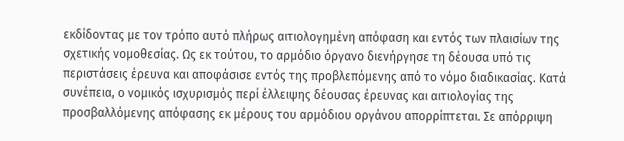εκδίδοντας με τον τρόπο αυτό πλήρως αιτιολογημένη απόφαση και εντός των πλαισίων της σχετικής νομοθεσίας. Ως εκ τούτου, το αρμόδιο όργανο διενήργησε τη δέουσα υπό τις περιστάσεις έρευνα και αποφάσισε εντός της προβλεπόμενης από το νόμο διαδικασίας. Κατά συνέπεια, ο νομικός ισχυρισμός περί έλλειψης δέουσας έρευνας και αιτιολογίας της προσβαλλόμενης απόφασης εκ μέρους του αρμόδιου οργάνου απορρίπτεται. Σε απόρριψη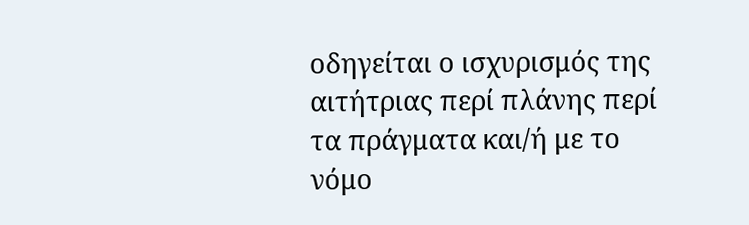οδηγείται ο ισχυρισμός της αιτήτριας περί πλάνης περί τα πράγματα και/ή με το νόμο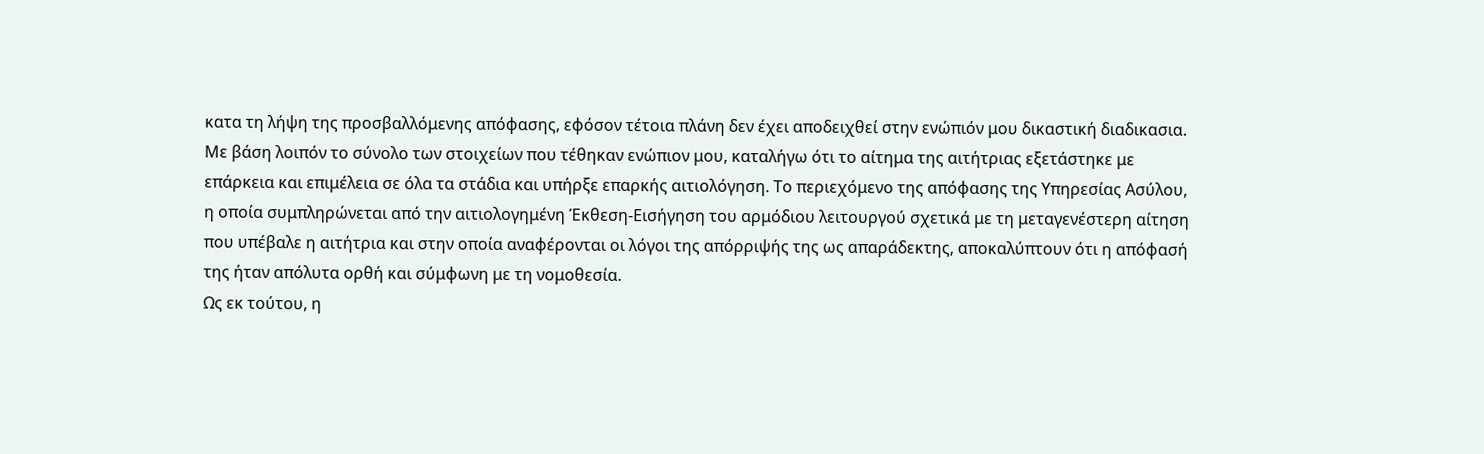κατα τη λήψη της προσβαλλόμενης απόφασης, εφόσον τέτοια πλάνη δεν έχει αποδειχθεί στην ενώπιόν μου δικαστική διαδικασια.
Με βάση λοιπόν το σύνολο των στοιχείων που τέθηκαν ενώπιον μου, καταλήγω ότι το αίτημα της αιτήτριας εξετάστηκε με επάρκεια και επιμέλεια σε όλα τα στάδια και υπήρξε επαρκής αιτιολόγηση. Το περιεχόμενο της απόφασης της Υπηρεσίας Ασύλου, η οποία συμπληρώνεται από την αιτιολογημένη Έκθεση-Εισήγηση του αρμόδιου λειτουργού σχετικά με τη μεταγενέστερη αίτηση που υπέβαλε η αιτήτρια και στην οποία αναφέρονται οι λόγοι της απόρριψής της ως απαράδεκτης, αποκαλύπτουν ότι η απόφασή της ήταν απόλυτα ορθή και σύμφωνη με τη νομοθεσία.
Ως εκ τούτου, η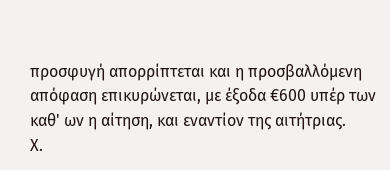προσφυγή απορρίπτεται και η προσβαλλόμενη απόφαση επικυρώνεται, με έξοδα €600 υπέρ των καθ' ων η αίτηση, και εναντίον της αιτήτριας.
Χ.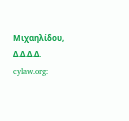Μιχαηλίδου, Δ.Δ.Δ.Δ.
cylaw.org: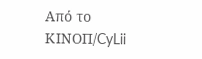Από το ΚΙΝOΠ/CyLii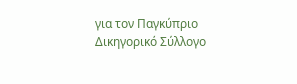για τον Παγκύπριο Δικηγορικό Σύλλογο